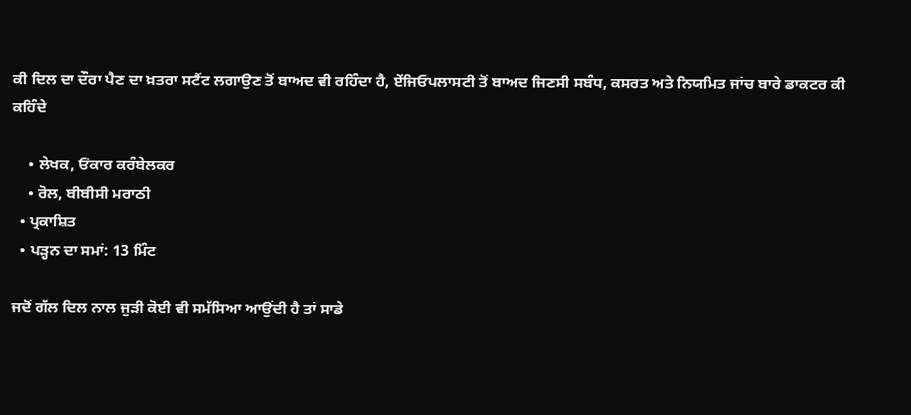ਕੀ ਦਿਲ ਦਾ ਦੌਰਾ ਪੈਣ ਦਾ ਖ਼ਤਰਾ ਸਟੈਂਟ ਲਗਾਉਣ ਤੋਂ ਬਾਅਦ ਵੀ ਰਹਿੰਦਾ ਹੈ, ਏਂਜਿਓਪਲਾਸਟੀ ਤੋਂ ਬਾਅਦ ਜਿਣਸੀ ਸਬੰਧ, ਕਸਰਤ ਅਤੇ ਨਿਯਮਿਤ ਜਾਂਚ ਬਾਰੇ ਡਾਕਟਰ ਕੀ ਕਹਿੰਦੇ

    • ਲੇਖਕ, ਓਂਕਾਰ ਕਰੰਬੇਲਕਰ
    • ਰੋਲ, ਬੀਬੀਸੀ ਮਰਾਠੀ
  • ਪ੍ਰਕਾਸ਼ਿਤ
  • ਪੜ੍ਹਨ ਦਾ ਸਮਾਂ: 13 ਮਿੰਟ

ਜਦੋਂ ਗੱਲ ਦਿਲ ਨਾਲ ਜੁੜੀ ਕੋਈ ਵੀ ਸਮੱਸਿਆ ਆਉਂਦੀ ਹੈ ਤਾਂ ਸਾਡੇ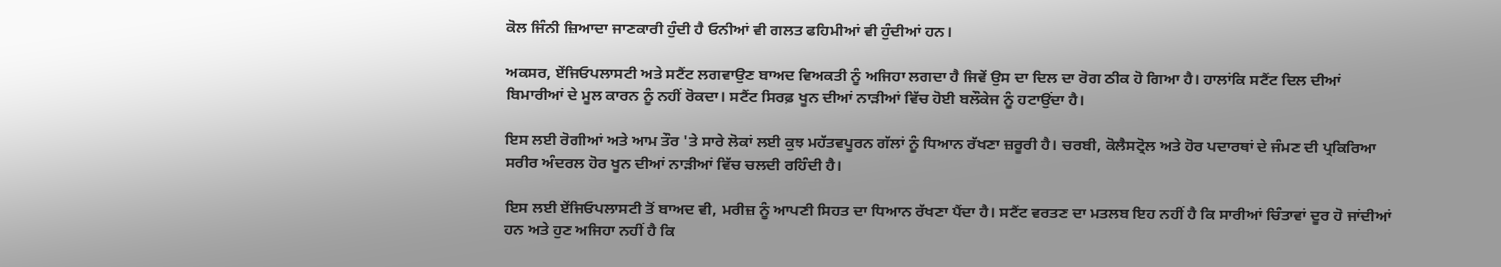ਕੋਲ ਜਿੰਨੀ ਜ਼ਿਆਦਾ ਜਾਣਕਾਰੀ ਹੁੰਦੀ ਹੈ ਓਨੀਆਂ ਵੀ ਗਲਤ ਫਹਿਮੀਆਂ ਵੀ ਹੁੰਦੀਆਂ ਹਨ।

ਅਕਸਰ, ਏਂਜਿਓਪਲਾਸਟੀ ਅਤੇ ਸਟੈਂਟ ਲਗਵਾਉਣ ਬਾਅਦ ਵਿਅਕਤੀ ਨੂੰ ਅਜਿਹਾ ਲਗਦਾ ਹੈ ਜਿਵੇਂ ਉਸ ਦਾ ਦਿਲ ਦਾ ਰੋਗ ਠੀਕ ਹੋ ਗਿਆ ਹੈ। ਹਾਲਾਂਕਿ ਸਟੈਂਟ ਦਿਲ ਦੀਆਂ ਬਿਮਾਰੀਆਂ ਦੇ ਮੂਲ ਕਾਰਨ ਨੂੰ ਨਹੀਂ ਰੋਕਦਾ। ਸਟੈਂਟ ਸਿਰਫ਼ ਖੂਨ ਦੀਆਂ ਨਾੜੀਆਂ ਵਿੱਚ ਹੋਈ ਬਲੌਕੇਜ ਨੂੰ ਹਟਾਉਂਦਾ ਹੈ।

ਇਸ ਲਈ ਰੋਗੀਆਂ ਅਤੇ ਆਮ ਤੌਰ 'ਤੇ ਸਾਰੇ ਲੋਕਾਂ ਲਈ ਕੁਝ ਮਹੱਤਵਪੂਰਨ ਗੱਲਾਂ ਨੂੰ ਧਿਆਨ ਰੱਖਣਾ ਜ਼ਰੂਰੀ ਹੈ। ਚਰਬੀ, ਕੋਲੈਸਟ੍ਰੋਲ ਅਤੇ ਹੋਰ ਪਦਾਰਥਾਂ ਦੇ ਜੰਮਣ ਦੀ ਪ੍ਰਕਿਰਿਆ ਸਰੀਰ ਅੰਦਰਲ ਹੋਰ ਖੂਨ ਦੀਆਂ ਨਾੜੀਆਂ ਵਿੱਚ ਚਲਦੀ ਰਹਿੰਦੀ ਹੈ।

ਇਸ ਲਈ ਏਂਜਿਓਪਲਾਸਟੀ ਤੋਂ ਬਾਅਦ ਵੀ, ਮਰੀਜ਼ ਨੂੰ ਆਪਣੀ ਸਿਹਤ ਦਾ ਧਿਆਨ ਰੱਖਣਾ ਪੈਂਦਾ ਹੈ। ਸਟੈਂਟ ਵਰਤਣ ਦਾ ਮਤਲਬ ਇਹ ਨਹੀਂ ਹੈ ਕਿ ਸਾਰੀਆਂ ਚਿੰਤਾਵਾਂ ਦੂਰ ਹੋ ਜਾਂਦੀਆਂ ਹਨ ਅਤੇ ਹੁਣ ਅਜਿਹਾ ਨਹੀਂ ਹੈ ਕਿ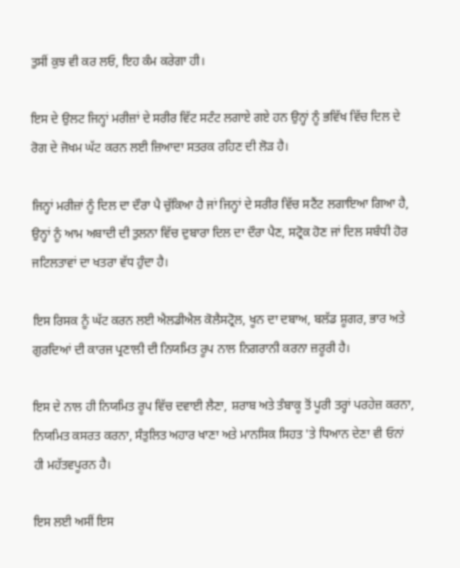ਤੁਸੀਂ ਕੁਝ ਵੀ ਕਰ ਲਓ, ਇਹ ਕੰਮ ਕਰੇਗਾ ਹੀ।

ਇਸ ਦੇ ਉਲਟ ਜਿਨ੍ਹਾਂ ਮਰੀਜ਼ਾਂ ਦੇ ਸਰੀਰ ਵਿੱਟ ਸਟੰਟ ਲਗਾਏ ਗਏ ਹਨ ਉਨ੍ਹਾਂ ਨੂੰ ਭਵਿੱਖ ਵਿੱਚ ਦਿਲ ਦੇ ਰੋਗ ਦੇ ਜੋਖਮ ਘੱਟ ਕਰਨ ਲਈ ਜ਼ਿਆਦਾ ਸਤਰਕ ਰਹਿਣ ਦੀ ਲੋੜ ਹੈ।

ਜਿਨ੍ਹਾਂ ਮਰੀਜ਼ਾਂ ਨੂੰ ਦਿਲ ਦਾ ਦੌਰਾ ਪੈ ਚੁੱਕਿਆ ਹੈ ਜਾਂ ਜਿਨ੍ਹਾਂ ਦੇ ਸਰੀਰ ਵਿੱਚ ਸਟੈਂਟ ਲਗਾਇਆ ਗਿਆ ਹੈ, ਉਨ੍ਹਾਂ ਨੂੰ ਆਮ ਅਬਾਦੀ ਦੀ ਤੁਲਨਾ ਵਿੱਚ ਦੁਬਾਰਾ ਦਿਲ ਦਾ ਦੌਰਾ ਪੈਣ, ਸਟ੍ਰੋਕ ਹੋਣ ਜਾਂ ਦਿਲ ਸਬੰਧੀ ਹੋਰ ਜਟਿਲਤਾਵਾਂ ਦਾ ਖਤਰਾ ਵੱਧ ਹੁੰਦਾ ਹੈ।

ਇਸ ਰਿਸਕ ਨੂੰ ਘੱਟ ਕਰਨ ਲਈ ਐਲਡੀਐਲ ਕੋਲੈਸਟ੍ਰੋਲ, ਖੂਨ ਦਾ ਦਬਾਅ, ਬਲੱਡ ਸ਼ੂਗਰ, ਭਾਰ ਅਤੇ ਗੁਰਦਿਆਂ ਦੀ ਕਾਰਜ ਪ੍ਰਣਾਲੀ ਦੀ ਨਿਯਮਿਤ ਰੂਪ ਨਾਲ ਨਿਗਰਾਨੀ ਕਰਨਾ ਜ਼ਰੂਰੀ ਹੈ।

ਇਸ ਦੇ ਨਾਲ ਹੀ ਨਿਯਮਿਤ ਰੂਪ ਵਿੱਚ ਦਵਾਈ ਲੈਣਾ, ਸ਼ਰਾਬ ਅਤੇ ਤੰਬਾਕੂ ਤੋਂ ਪੂਰੀ ਤਰ੍ਹਾਂ ਪਰਹੇਜ਼ ਕਰਨਾ, ਨਿਯਮਿਤ ਕਸਰਤ ਕਰਨਾ, ਸੰਤੁਲਿਤ ਅਹਾਰ ਖਾਣਾ ਅਤੇ ਮਾਨਸਿਕ ਸਿਹਤ 'ਤੇ ਧਿਆਨ ਦੇਣਾ ਵੀ ਓਨਾਂ ਹੀ ਮਹੱਤਵਪੂਰਨ ਹੈ।

ਇਸ ਲਈ ਅਸੀਂ ਇਸ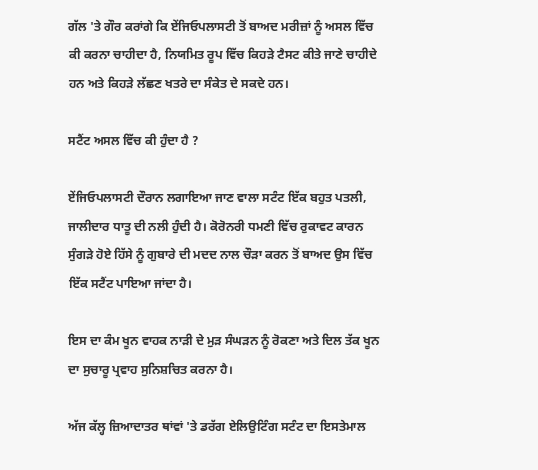ਗੱਲ 'ਤੇ ਗੌਰ ਕਰਾਂਗੇ ਕਿ ਏਂਜਿਓਪਲਾਸਟੀ ਤੋਂ ਬਾਅਦ ਮਰੀਜ਼ਾਂ ਨੂੰ ਅਸਲ ਵਿੱਚ ਕੀ ਕਰਨਾ ਚਾਹੀਦਾ ਹੈ, ਨਿਯਮਿਤ ਰੂਪ ਵਿੱਚ ਕਿਹੜੇ ਟੈਸਟ ਕੀਤੇ ਜਾਣੇ ਚਾਹੀਦੇ ਹਨ ਅਤੇ ਕਿਹੜੇ ਲੱਛਣ ਖਤਰੇ ਦਾ ਸੰਕੇਤ ਦੇ ਸਕਦੇ ਹਨ।

ਸਟੈਂਟ ਅਸਲ ਵਿੱਚ ਕੀ ਹੁੰਦਾ ਹੈ ?

ਏਂਜਿਓਪਲਾਸਟੀ ਦੌਰਾਨ ਲਗਾਇਆ ਜਾਣ ਵਾਲਾ ਸਟੰਟ ਇੱਕ ਬਹੁਤ ਪਤਲੀ, ਜਾਲੀਦਾਰ ਧਾਤੂ ਦੀ ਨਲੀ ਹੁੰਦੀ ਹੈ। ਕੋਰੋਨਰੀ ਧਮਣੀ ਵਿੱਚ ਰੁਕਾਵਟ ਕਾਰਨ ਸੁੰਗੜੇ ਹੋਏ ਹਿੱਸੇ ਨੂੰ ਗੁਬਾਰੇ ਦੀ ਮਦਦ ਨਾਲ ਚੌੜਾ ਕਰਨ ਤੋਂ ਬਾਅਦ ਉਸ ਵਿੱਚ ਇੱਕ ਸਟੈਂਟ ਪਾਇਆ ਜਾਂਦਾ ਹੈ।

ਇਸ ਦਾ ਕੰਮ ਖੂਨ ਵਾਹਕ ਨਾੜੀ ਦੇ ਮੁੜ ਸੰਘੜਨ ਨੂੰ ਰੋਕਣਾ ਅਤੇ ਦਿਲ ਤੱਕ ਖੂਨ ਦਾ ਸੁਚਾਰੂ ਪ੍ਰਵਾਹ ਸੁਨਿਸ਼ਚਿਤ ਕਰਨਾ ਹੈ।

ਅੱਜ ਕੱਲ੍ਹ ਜ਼ਿਆਦਾਤਰ ਥਾਂਵਾਂ 'ਤੇ ਡਰੱਗ ਏਲਿਉਟਿੰਗ ਸਟੰਟ ਦਾ ਇਸਤੇਮਾਲ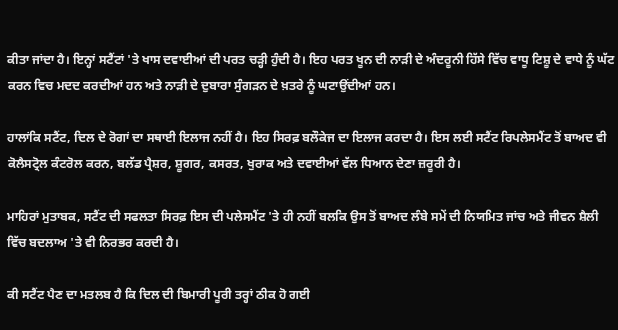ਕੀਤਾ ਜਾਂਦਾ ਹੈ। ਇਨ੍ਹਾਂ ਸਟੈਂਟਾਂ 'ਤੇ ਖਾਸ ਦਵਾਈਆਂ ਦੀ ਪਰਤ ਚੜ੍ਹੀ ਹੁੰਦੀ ਹੈ। ਇਹ ਪਰਤ ਖੂਨ ਦੀ ਨਾੜੀ ਦੇ ਅੰਦਰੂਨੀ ਹਿੱਸੇ ਵਿੱਚ ਵਾਧੂ ਟਿਸ਼ੂ ਦੇ ਵਾਧੇ ਨੂੰ ਘੱਟ ਕਰਨ ਵਿਚ ਮਦਦ ਕਰਦੀਆਂ ਹਨ ਅਤੇ ਨਾੜੀ ਦੇ ਦੁਬਾਰਾ ਸੁੰਗੜਨ ਦੇ ਖ਼ਤਰੇ ਨੂੰ ਘਟਾਉਂਦੀਆਂ ਹਨ।

ਹਾਲਾਂਕਿ ਸਟੈਂਟ, ਦਿਲ ਦੇ ਰੋਗਾਂ ਦਾ ਸਥਾਈ ਇਲਾਜ ਨਹੀਂ ਹੈ। ਇਹ ਸਿਰਫ਼ ਬਲੌਕੇਜ ਦਾ ਇਲਾਜ ਕਰਦਾ ਹੈ। ਇਸ ਲਈ ਸਟੈਂਟ ਰਿਪਲੇਸਮੈਂਟ ਤੋਂ ਬਾਅਦ ਵੀ ਕੋਲੈਸਟ੍ਰੋਲ ਕੰਟਰੋਲ ਕਰਨ, ਬਲੱਡ ਪ੍ਰੈਸ਼ਰ, ਸ਼ੂਗਰ, ਕਸਰਤ, ਖੁਰਾਕ ਅਤੇ ਦਵਾਈਆਂ ਵੱਲ ਧਿਆਨ ਦੇਣਾ ਜ਼ਰੂਰੀ ਹੈ।

ਮਾਹਿਰਾਂ ਮੁਤਾਬਕ, ਸਟੈਂਟ ਦੀ ਸਫਲਤਾ ਸਿਰਫ਼ ਇਸ ਦੀ ਪਲੇਸਮੈਂਟ 'ਤੇ ਹੀ ਨਹੀਂ ਬਲਕਿ ਉਸ ਤੋਂ ਬਾਅਦ ਲੰਬੇ ਸਮੇਂ ਦੀ ਨਿਯਮਿਤ ਜਾਂਚ ਅਤੇ ਜੀਵਨ ਸ਼ੈਲੀ ਵਿੱਚ ਬਦਲਾਅ 'ਤੇ ਵੀ ਨਿਰਭਰ ਕਰਦੀ ਹੈ।

ਕੀ ਸਟੈਂਟ ਪੈਣ ਦਾ ਮਤਲਬ ਹੈ ਕਿ ਦਿਲ ਦੀ ਬਿਮਾਰੀ ਪੂਰੀ ਤਰ੍ਹਾਂ ਠੀਕ ਹੋ ਗਈ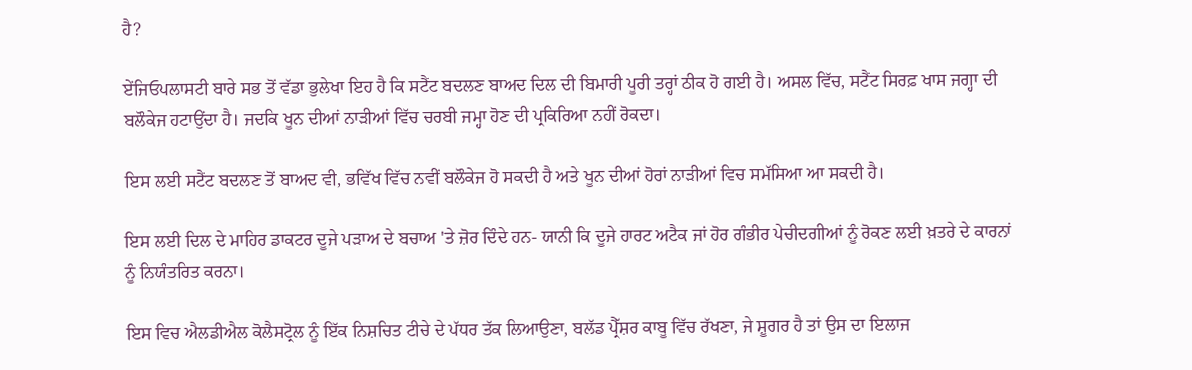ਹੈ?

ਏਂਜਿਓਪਲਾਸਟੀ ਬਾਰੇ ਸਭ ਤੋਂ ਵੱਡਾ ਭੁਲੇਖਾ ਇਹ ਹੈ ਕਿ ਸਟੈਂਟ ਬਦਲਣ ਬਾਅਦ ਦਿਲ ਦੀ ਬਿਮਾਰੀ ਪੂਰੀ ਤਰ੍ਹਾਂ ਠੀਕ ਹੋ ਗਈ ਹੈ। ਅਸਲ ਵਿੱਚ, ਸਟੈਂਟ ਸਿਰਫ਼ ਖਾਸ ਜਗ੍ਹਾ ਦੀ ਬਲੌਕੇਜ ਹਟਾਉਂਦਾ ਹੈ। ਜਦਕਿ ਖੂਨ ਦੀਆਂ ਨਾੜੀਆਂ ਵਿੱਚ ਚਰਬੀ ਜਮ੍ਹਾ ਹੋਣ ਦੀ ਪ੍ਰਕਿਰਿਆ ਨਹੀਂ ਰੋਕਦਾ।

ਇਸ ਲਈ ਸਟੈਂਟ ਬਦਲਣ ਤੋਂ ਬਾਅਦ ਵੀ, ਭਵਿੱਖ ਵਿੱਚ ਨਵੀਂ ਬਲੌਕੇਜ ਹੋ ਸਕਦੀ ਹੈ ਅਤੇ ਖੂਨ ਦੀਆਂ ਹੋਰਾਂ ਨਾੜੀਆਂ ਵਿਚ ਸਮੱਸਿਆ ਆ ਸਕਦੀ ਹੈ।

ਇਸ ਲਈ ਦਿਲ ਦੇ ਮਾਹਿਰ ਡਾਕਟਰ ਦੂਜੇ ਪੜਾਅ ਦੇ ਬਚਾਅ 'ਤੇ ਜ਼ੋਰ ਦਿੰਦੇ ਹਨ- ਯਾਨੀ ਕਿ ਦੂਜੇ ਹਾਰਟ ਅਟੈਕ ਜਾਂ ਹੋਰ ਗੰਭੀਰ ਪੇਚੀਦਗੀਆਂ ਨੂੰ ਰੋਕਣ ਲਈ ਖ਼ਤਰੇ ਦੇ ਕਾਰਨਾਂ ਨੂੰ ਨਿਯੰਤਰਿਤ ਕਰਨਾ।

ਇਸ ਵਿਚ ਐਲਡੀਐਲ ਕੋਲੈਸਟ੍ਰੋਲ ਨੂੰ ਇੱਕ ਨਿਸ਼ਚਿਤ ਟੀਚੇ ਦੇ ਪੱਧਰ ਤੱਕ ਲਿਆਉਣਾ, ਬਲੱਡ ਪ੍ਰੈੱਸ਼ਰ ਕਾਬੂ ਵਿੱਚ ਰੱਖਣਾ, ਜੇ ਸ਼ੂਗਰ ਹੈ ਤਾਂ ਉਸ ਦਾ ਇਲਾਜ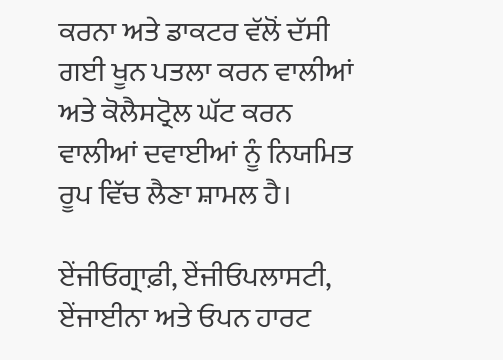ਕਰਨਾ ਅਤੇ ਡਾਕਟਰ ਵੱਲੋਂ ਦੱਸੀ ਗਈ ਖੂਨ ਪਤਲਾ ਕਰਨ ਵਾਲੀਆਂ ਅਤੇ ਕੋਲੈਸਟ੍ਰੋਲ ਘੱਟ ਕਰਨ ਵਾਲੀਆਂ ਦਵਾਈਆਂ ਨੂੰ ਨਿਯਮਿਤ ਰੂਪ ਵਿੱਚ ਲੈਣਾ ਸ਼ਾਮਲ ਹੈ।

ਏਂਜੀਓਗ੍ਰਾਫ਼ੀ, ਏਂਜੀਓਪਲਾਸਟੀ, ਏਂਜਾਈਨਾ ਅਤੇ ਓਪਨ ਹਾਰਟ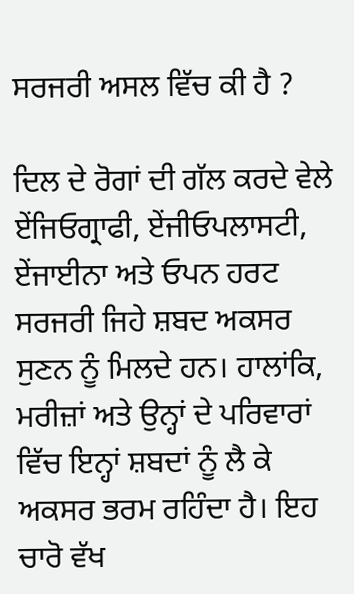ਸਰਜਰੀ ਅਸਲ ਵਿੱਚ ਕੀ ਹੈ ?

ਦਿਲ ਦੇ ਰੋਗਾਂ ਦੀ ਗੱਲ ਕਰਦੇ ਵੇਲੇ ਏਂਜਿਓਗ੍ਰਾਫੀ, ਏਂਜੀਓਪਲਾਸਟੀ, ਏਂਜਾਈਨਾ ਅਤੇ ਓਪਨ ਹਰਟ ਸਰਜਰੀ ਜਿਹੇ ਸ਼ਬਦ ਅਕਸਰ ਸੁਣਨ ਨੂੰ ਮਿਲਦੇ ਹਨ। ਹਾਲਾਂਕਿ, ਮਰੀਜ਼ਾਂ ਅਤੇ ਉਨ੍ਹਾਂ ਦੇ ਪਰਿਵਾਰਾਂ ਵਿੱਚ ਇਨ੍ਹਾਂ ਸ਼ਬਦਾਂ ਨੂੰ ਲੈ ਕੇ ਅਕਸਰ ਭਰਮ ਰਹਿੰਦਾ ਹੈ। ਇਹ ਚਾਰੋ ਵੱਖ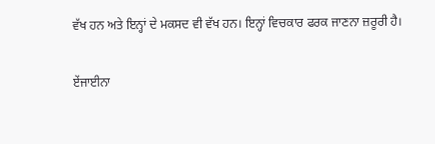ਵੱਖ ਹਨ ਅਤੇ ਇਨ੍ਹਾਂ ਦੇ ਮਕਸਦ ਵੀ ਵੱਖ ਹਨ। ਇਨ੍ਹਾਂ ਵਿਚਕਾਰ ਫਰਕ ਜਾਣਨਾ ਜ਼ਰੂਰੀ ਹੈ।

ਏਂਜਾਈਨਾ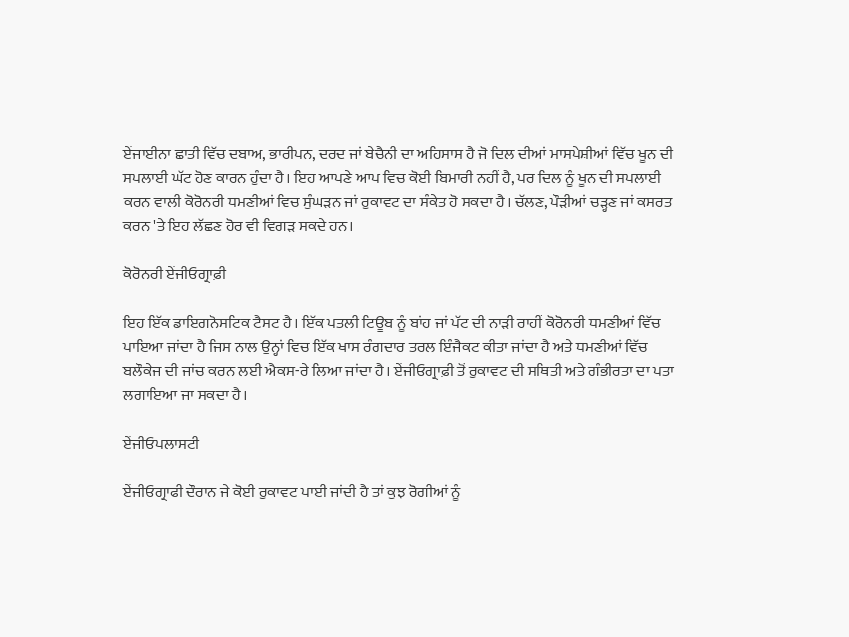ਏਂਜਾਈਨਾ ਛਾਤੀ ਵਿੱਚ ਦਬਾਅ, ਭਾਰੀਪਨ, ਦਰਦ ਜਾਂ ਬੇਚੈਨੀ ਦਾ ਅਹਿਸਾਸ ਹੈ ਜੋ ਦਿਲ ਦੀਆਂ ਮਾਸਪੇਸ਼ੀਆਂ ਵਿੱਚ ਖੂਨ ਦੀ ਸਪਲਾਈ ਘੱਟ ਹੋਣ ਕਾਰਨ ਹੁੰਦਾ ਹੈ। ਇਹ ਆਪਣੇ ਆਪ ਵਿਚ ਕੋਈ ਬਿਮਾਰੀ ਨਹੀਂ ਹੈ, ਪਰ ਦਿਲ ਨੂੰ ਖੂਨ ਦੀ ਸਪਲਾਈ ਕਰਨ ਵਾਲੀ ਕੋਰੋਨਰੀ ਧਮਣੀਆਂ ਵਿਚ ਸੁੰਘੜਨ ਜਾਂ ਰੁਕਾਵਟ ਦਾ ਸੰਕੇਤ ਹੋ ਸਕਦਾ ਹੈ। ਚੱਲਣ, ਪੌੜੀਆਂ ਚੜ੍ਹਣ ਜਾਂ ਕਸਰਤ ਕਰਨ 'ਤੇ ਇਹ ਲੱਛਣ ਹੋਰ ਵੀ ਵਿਗੜ ਸਕਦੇ ਹਨ।

ਕੋਰੋਨਰੀ ਏਂਜੀਓਗ੍ਰਾਫ਼ੀ

ਇਹ ਇੱਕ ਡਾਇਗਨੋਸਟਿਕ ਟੈਸਟ ਹੈ। ਇੱਕ ਪਤਲੀ ਟਿਊਬ ਨੂੰ ਬਾਂਹ ਜਾਂ ਪੱਟ ਦੀ ਨਾੜੀ ਰਾਹੀਂ ਕੋਰੋਨਰੀ ਧਮਣੀਆਂ ਵਿੱਚ ਪਾਇਆ ਜਾਂਦਾ ਹੈ ਜਿਸ ਨਾਲ ਉਨ੍ਹਾਂ ਵਿਚ ਇੱਕ ਖਾਸ ਰੰਗਦਾਰ ਤਰਲ ਇੰਜੈਕਟ ਕੀਤਾ ਜਾਂਦਾ ਹੈ ਅਤੇ ਧਮਣੀਆਂ ਵਿੱਚ ਬਲੌਕੇਜ ਦੀ ਜਾਂਚ ਕਰਨ ਲਈ ਐਕਸ-ਰੇ ਲਿਆ ਜਾਂਦਾ ਹੈ। ਏਂਜੀਓਗ੍ਰਾਫ਼ੀ ਤੋਂ ਰੁਕਾਵਟ ਦੀ ਸਥਿਤੀ ਅਤੇ ਗੰਭੀਰਤਾ ਦਾ ਪਤਾ ਲਗਾਇਆ ਜਾ ਸਕਦਾ ਹੈ।

ਏਂਜੀਓਪਲਾਸਟੀ

ਏਂਜੀਓਗ੍ਰਾਫੀ ਦੌਰਾਨ ਜੇ ਕੋਈ ਰੁਕਾਵਟ ਪਾਈ ਜਾਂਦੀ ਹੈ ਤਾਂ ਕੁਝ ਰੋਗੀਆਂ ਨੂੰ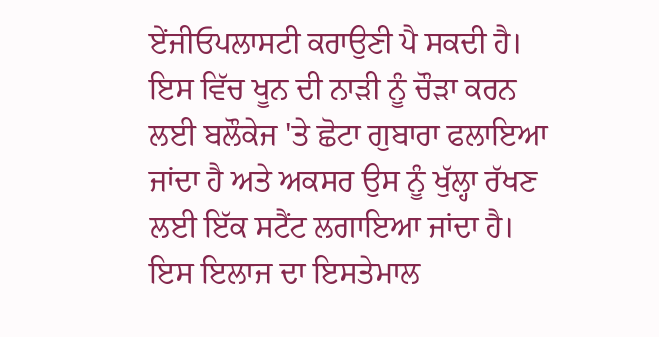ਏਂਜੀਓਪਲਾਸਟੀ ਕਰਾਉਣੀ ਪੈ ਸਕਦੀ ਹੈ। ਇਸ ਵਿੱਚ ਖੂਨ ਦੀ ਨਾੜੀ ਨੂੰ ਚੌੜਾ ਕਰਨ ਲਈ ਬਲੌਕੇਜ 'ਤੇ ਛੋਟਾ ਗੁਬਾਰਾ ਫਲਾਇਆ ਜਾਂਦਾ ਹੈ ਅਤੇ ਅਕਸਰ ਉਸ ਨੂੰ ਖੁੱਲ੍ਹਾ ਰੱਖਣ ਲਈ ਇੱਕ ਸਟੈਂਟ ਲਗਾਇਆ ਜਾਂਦਾ ਹੈ। ਇਸ ਇਲਾਜ ਦਾ ਇਸਤੇਮਾਲ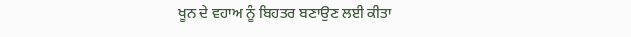ਖੂਨ ਦੇ ਵਹਾਅ ਨੂੰ ਬਿਹਤਰ ਬਣਾਉਣ ਲਈ ਕੀਤਾ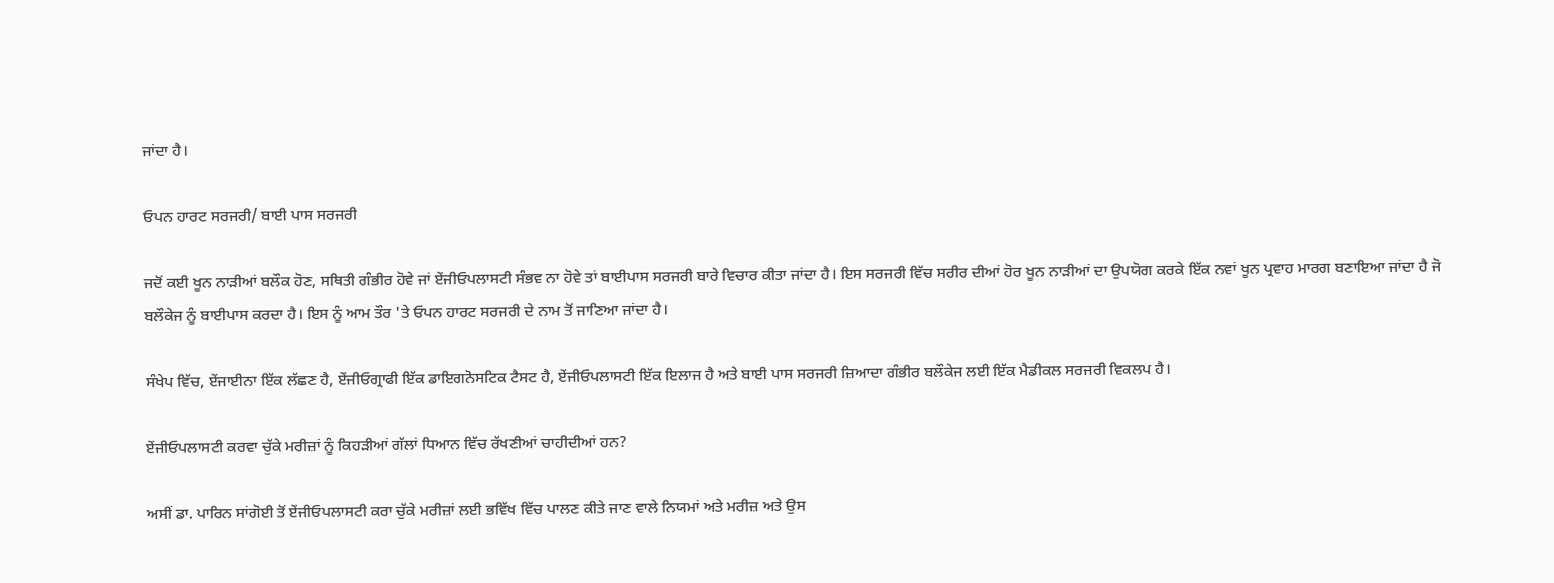ਜਾਂਦਾ ਹੈ।

ਓਪਨ ਹਾਰਟ ਸਰਜਰੀ/ ਬਾਈ ਪਾਸ ਸਰਜਰੀ

ਜਦੋਂ ਕਈ ਖੂਨ ਨਾੜੀਆਂ ਬਲੌਕ ਹੋਣ, ਸਥਿਤੀ ਗੰਭੀਰ ਹੋਵੇ ਜਾਂ ਏਂਜੀਓਪਲਾਸਟੀ ਸੰਭਵ ਨਾ ਹੋਵੇ ਤਾਂ ਬਾਈਪਾਸ ਸਰਜਰੀ ਬਾਰੇ ਵਿਚਾਰ ਕੀਤਾ ਜਾਂਦਾ ਹੈ। ਇਸ ਸਰਜਰੀ ਵਿੱਚ ਸਰੀਰ ਦੀਆਂ ਹੋਰ ਖੂਨ ਨਾੜੀਆਂ ਦਾ ਉਪਯੋਗ ਕਰਕੇ ਇੱਕ ਨਵਾਂ ਖੂਨ ਪ੍ਰਵਾਹ ਮਾਰਗ ਬਣਾਇਆ ਜਾਂਦਾ ਹੈ ਜੋ ਬਲੌਕੇਜ ਨੂੰ ਬਾਈਪਾਸ ਕਰਦਾ ਹੈ। ਇਸ ਨੂੰ ਆਮ ਤੌਰ 'ਤੇ ਓਪਨ ਹਾਰਟ ਸਰਜਰੀ ਦੇ ਨਾਮ ਤੋਂ ਜਾਣਿਆ ਜਾਂਦਾ ਹੈ।

ਸੰਖੇਪ ਵਿੱਚ, ਏਂਜਾਈਨਾ ਇੱਕ ਲੱਛਣ ਹੈ, ਏਂਜੀਓਗ੍ਰਾਫੀ ਇੱਕ ਡਾਇਗਨੋਸਟਿਕ ਟੈਸਟ ਹੈ, ਏਂਜੀਓਪਲਾਸਟੀ ਇੱਕ ਇਲਾਜ ਹੈ ਅਤੇ ਬਾਈ ਪਾਸ ਸਰਜਰੀ ਜ਼ਿਆਦਾ ਗੰਭੀਰ ਬਲੌਕੇਜ ਲਈ ਇੱਕ ਮੈਡੀਕਲ ਸਰਜਰੀ ਵਿਕਲਪ ਹੈ।

ਏਂਜੀਓਪਲਾਸਟੀ ਕਰਵਾ ਚੁੱਕੇ ਮਰੀਜ਼ਾਂ ਨੂੰ ਕਿਹੜੀਆਂ ਗੱਲਾਂ ਧਿਆਨ ਵਿੱਚ ਰੱਖਣੀਆਂ ਚਾਹੀਦੀਆਂ ਹਨ?

ਅਸੀਂ ਡਾ. ਪਾਰਿਨ ਸਾਂਗੋਈ ਤੋਂ ਏਂਜੀਓਪਲਾਸਟੀ ਕਰਾ ਚੁੱਕੇ ਮਰੀਜ਼ਾਂ ਲਈ ਭਵਿੱਖ ਵਿੱਚ ਪਾਲਣ ਕੀਤੇ ਜਾਣ ਵਾਲੇ ਨਿਯਮਾਂ ਅਤੇ ਮਰੀਜ਼ ਅਤੇ ਉਸ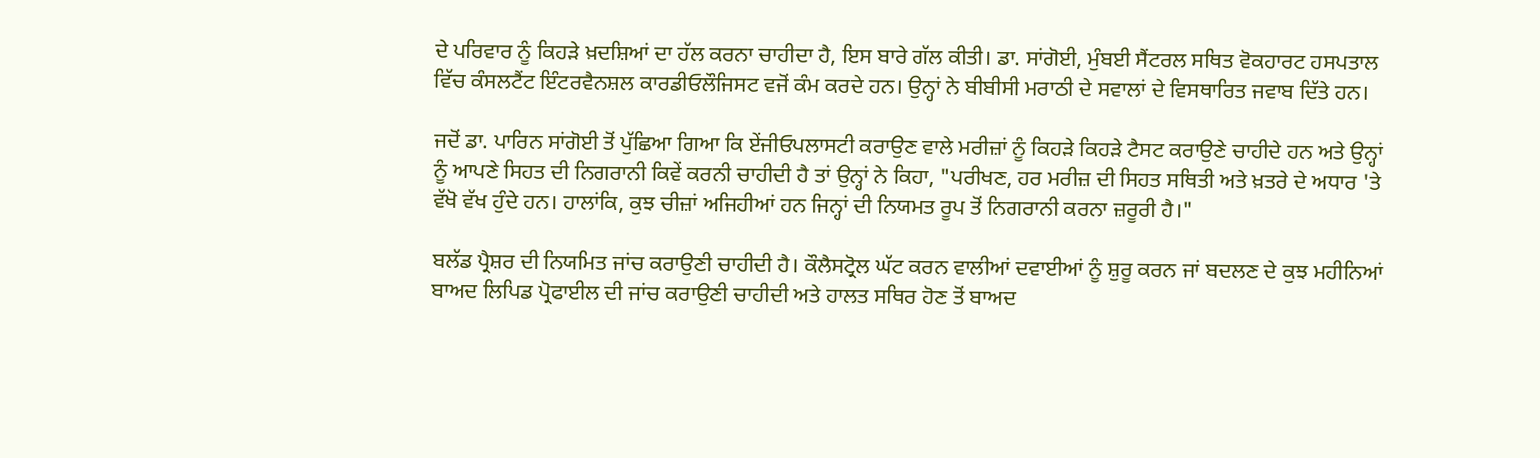ਦੇ ਪਰਿਵਾਰ ਨੂੰ ਕਿਹੜੇ ਖ਼ਦਸ਼ਿਆਂ ਦਾ ਹੱਲ ਕਰਨਾ ਚਾਹੀਦਾ ਹੈ, ਇਸ ਬਾਰੇ ਗੱਲ ਕੀਤੀ। ਡਾ. ਸਾਂਗੋਈ, ਮੁੰਬਈ ਸੈਂਟਰਲ ਸਥਿਤ ਵੋਕਹਾਰਟ ਹਸਪਤਾਲ ਵਿੱਚ ਕੰਸਲਟੈਂਟ ਇੰਟਰਵੈਨਸ਼ਲ ਕਾਰਡੀਓਲੌਜਿਸਟ ਵਜੋਂ ਕੰਮ ਕਰਦੇ ਹਨ। ਉਨ੍ਹਾਂ ਨੇ ਬੀਬੀਸੀ ਮਰਾਠੀ ਦੇ ਸਵਾਲਾਂ ਦੇ ਵਿਸਥਾਰਿਤ ਜਵਾਬ ਦਿੱਤੇ ਹਨ।

ਜਦੋਂ ਡਾ. ਪਾਰਿਨ ਸਾਂਗੋਈ ਤੋਂ ਪੁੱਛਿਆ ਗਿਆ ਕਿ ਏਂਜੀਓਪਲਾਸਟੀ ਕਰਾਉਣ ਵਾਲੇ ਮਰੀਜ਼ਾਂ ਨੂੰ ਕਿਹੜੇ ਕਿਹੜੇ ਟੈਸਟ ਕਰਾਉਣੇ ਚਾਹੀਦੇ ਹਨ ਅਤੇ ਉਨ੍ਹਾਂ ਨੂੰ ਆਪਣੇ ਸਿਹਤ ਦੀ ਨਿਗਰਾਨੀ ਕਿਵੇਂ ਕਰਨੀ ਚਾਹੀਦੀ ਹੈ ਤਾਂ ਉਨ੍ਹਾਂ ਨੇ ਕਿਹਾ, "ਪਰੀਖਣ, ਹਰ ਮਰੀਜ਼ ਦੀ ਸਿਹਤ ਸਥਿਤੀ ਅਤੇ ਖ਼ਤਰੇ ਦੇ ਅਧਾਰ 'ਤੇ ਵੱਖੋ ਵੱਖ ਹੁੰਦੇ ਹਨ। ਹਾਲਾਂਕਿ, ਕੁਝ ਚੀਜ਼ਾਂ ਅਜਿਹੀਆਂ ਹਨ ਜਿਨ੍ਹਾਂ ਦੀ ਨਿਯਮਤ ਰੂਪ ਤੋਂ ਨਿਗਰਾਨੀ ਕਰਨਾ ਜ਼ਰੂਰੀ ਹੈ।"

ਬਲੱਡ ਪ੍ਰੈਸ਼ਰ ਦੀ ਨਿਯਮਿਤ ਜਾਂਚ ਕਰਾਉਣੀ ਚਾਹੀਦੀ ਹੈ। ਕੌਲੈਸਟ੍ਰੋਲ ਘੱਟ ਕਰਨ ਵਾਲੀਆਂ ਦਵਾਈਆਂ ਨੂੰ ਸ਼ੁਰੂ ਕਰਨ ਜਾਂ ਬਦਲਣ ਦੇ ਕੁਝ ਮਹੀਨਿਆਂ ਬਾਅਦ ਲਿਪਿਡ ਪ੍ਰੋਫਾਈਲ ਦੀ ਜਾਂਚ ਕਰਾਉਣੀ ਚਾਹੀਦੀ ਅਤੇ ਹਾਲਤ ਸਥਿਰ ਹੋਣ ਤੋਂ ਬਾਅਦ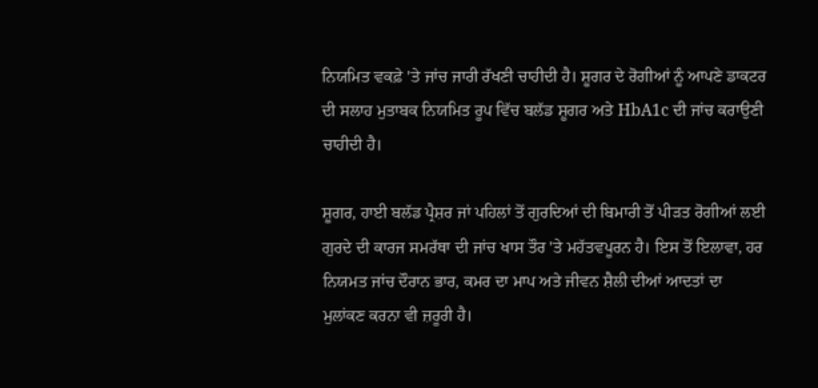ਨਿਯਮਿਤ ਵਕਫ਼ੇ 'ਤੇ ਜਾਂਚ ਜਾਰੀ ਰੱਖਣੀ ਚਾਹੀਦੀ ਹੈ। ਸ਼ੂਗਰ ਦੇ ਰੋਗੀਆਂ ਨੂੰ ਆਪਣੇ ਡਾਕਟਰ ਦੀ ਸਲਾਹ ਮੁਤਾਬਕ ਨਿਯਮਿਤ ਰੂਪ ਵਿੱਚ ਬਲੱਡ ਸ਼ੂਗਰ ਅਤੇ HbA1c ਦੀ ਜਾਂਚ ਕਰਾਉਣੀ ਚਾਹੀਦੀ ਹੈ।

ਸ਼ੂਗਰ, ਹਾਈ ਬਲੱਡ ਪ੍ਰੈਸ਼ਰ ਜਾਂ ਪਹਿਲਾਂ ਤੋਂ ਗੁਰਦਿਆਂ ਦੀ ਬਿਮਾਰੀ ਤੋਂ ਪੀੜਤ ਰੋਗੀਆਂ ਲਈ ਗੁਰਦੇ ਦੀ ਕਾਰਜ ਸਮਰੱਥਾ ਦੀ ਜਾਂਚ ਖਾਸ ਤੌਰ 'ਤੇ ਮਹੱਤਵਪੂਰਨ ਹੈ। ਇਸ ਤੋਂ ਇਲਾਵਾ, ਹਰ ਨਿਯਮਤ ਜਾਂਚ ਦੌਰਾਨ ਭਾਰ, ਕਮਰ ਦਾ ਮਾਪ ਅਤੇ ਜੀਵਨ ਸ਼ੈਲੀ ਦੀਆਂ ਆਦਤਾਂ ਦਾ ਮੁਲਾਂਕਣ ਕਰਨਾ ਵੀ ਜ਼ਰੂਰੀ ਹੈ।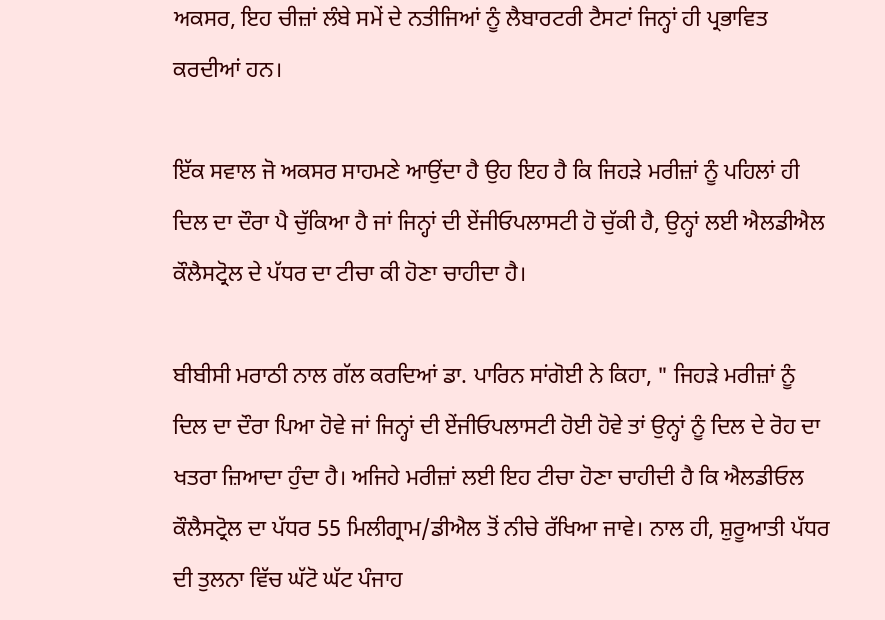ਅਕਸਰ, ਇਹ ਚੀਜ਼ਾਂ ਲੰਬੇ ਸਮੇਂ ਦੇ ਨਤੀਜਿਆਂ ਨੂੰ ਲੈਬਾਰਟਰੀ ਟੈਸਟਾਂ ਜਿਨ੍ਹਾਂ ਹੀ ਪ੍ਰਭਾਵਿਤ ਕਰਦੀਆਂ ਹਨ।

ਇੱਕ ਸਵਾਲ ਜੋ ਅਕਸਰ ਸਾਹਮਣੇ ਆਉਂਦਾ ਹੈ ਉਹ ਇਹ ਹੈ ਕਿ ਜਿਹੜੇ ਮਰੀਜ਼ਾਂ ਨੂੰ ਪਹਿਲਾਂ ਹੀ ਦਿਲ ਦਾ ਦੌਰਾ ਪੈ ਚੁੱਕਿਆ ਹੈ ਜਾਂ ਜਿਨ੍ਹਾਂ ਦੀ ਏਂਜੀਓਪਲਾਸਟੀ ਹੋ ਚੁੱਕੀ ਹੈ, ਉਨ੍ਹਾਂ ਲਈ ਐਲਡੀਐਲ ਕੌਲੈਸਟ੍ਰੋਲ ਦੇ ਪੱਧਰ ਦਾ ਟੀਚਾ ਕੀ ਹੋਣਾ ਚਾਹੀਦਾ ਹੈ।

ਬੀਬੀਸੀ ਮਰਾਠੀ ਨਾਲ ਗੱਲ ਕਰਦਿਆਂ ਡਾ. ਪਾਰਿਨ ਸਾਂਗੋਈ ਨੇ ਕਿਹਾ, " ਜਿਹੜੇ ਮਰੀਜ਼ਾਂ ਨੂੰ ਦਿਲ ਦਾ ਦੌਰਾ ਪਿਆ ਹੋਵੇ ਜਾਂ ਜਿਨ੍ਹਾਂ ਦੀ ਏਂਜੀਓਪਲਾਸਟੀ ਹੋਈ ਹੋਵੇ ਤਾਂ ਉਨ੍ਹਾਂ ਨੂੰ ਦਿਲ ਦੇ ਰੋਹ ਦਾ ਖਤਰਾ ਜ਼ਿਆਦਾ ਹੁੰਦਾ ਹੈ। ਅਜਿਹੇ ਮਰੀਜ਼ਾਂ ਲਈ ਇਹ ਟੀਚਾ ਹੋਣਾ ਚਾਹੀਦੀ ਹੈ ਕਿ ਐਲਡੀਓਲ ਕੌਲੈਸਟ੍ਰੋਲ ਦਾ ਪੱਧਰ 55 ਮਿਲੀਗ੍ਰਾਮ/ਡੀਐਲ ਤੋਂ ਨੀਚੇ ਰੱਖਿਆ ਜਾਵੇ। ਨਾਲ ਹੀ, ਸ਼ੁਰੂਆਤੀ ਪੱਧਰ ਦੀ ਤੁਲਨਾ ਵਿੱਚ ਘੱਟੋ ਘੱਟ ਪੰਜਾਹ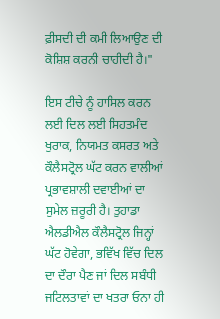ਫ਼ੀਸਦੀ ਦੀ ਕਮੀ ਲਿਆਉਣ ਦੀ ਕੋਸ਼ਿਸ਼ ਕਰਨੀ ਚਾਹੀਦੀ ਹੈ।"

ਇਸ ਟੀਚੇ ਨੂੰ ਹਾਸਿਲ ਕਰਨ ਲਈ ਦਿਲ ਲਈ ਸਿਹਤਮੰਦ ਖੁਰਾਕ, ਨਿਯਮਤ ਕਸਰਤ ਅਤੇ ਕੌਲੈਸਟ੍ਰੋਲ ਘੱਟ ਕਰਨ ਵਾਲੀਆਂ ਪ੍ਰਭਾਵਸ਼ਾਲੀ ਦਵਾਈਆਂ ਦਾ ਸੁਮੇਲ ਜ਼ਰੂਰੀ ਹੈ। ਤੁਹਾਡਾ ਐਲਡੀਐਲ ਕੌਲੈਸਟ੍ਰੋਲ ਜਿਨ੍ਹਾਂ ਘੱਟ ਹੋਵੇਗਾ, ਭਵਿੱਖ ਵਿੱਚ ਦਿਲ ਦਾ ਦੌਰਾ ਪੈਣ ਜਾਂ ਦਿਲ ਸਬੰਧੀ ਜਟਿਲਤਾਵਾਂ ਦਾ ਖਤਰਾ ਓਨਾ ਹੀ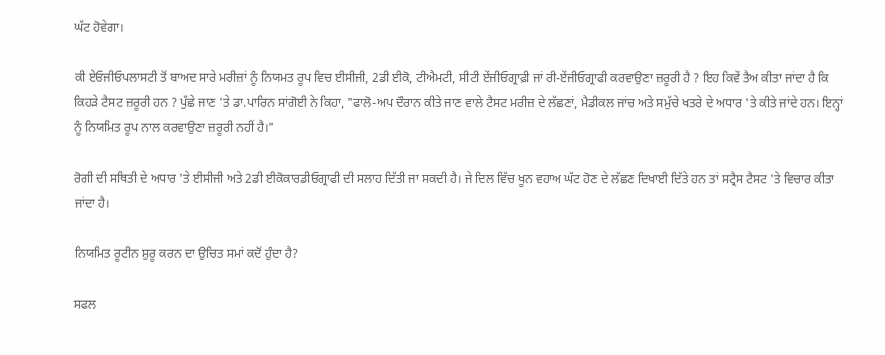ਘੱਟ ਹੋਵੇਗਾ।

ਕੀ ਏਓਜੀਓਪਲਾਸਟੀ ਤੋਂ ਬਾਅਦ ਸਾਰੇ ਮਰੀਜ਼ਾਂ ਨੂੰ ਨਿਯਮਤ ਰੂਪ ਵਿਚ ਈਸੀਜੀ, 2ਡੀ ਈਕੋ, ਟੀਐਮਟੀ, ਸੀਟੀ ਏਂਜੀਓਗ੍ਰਾਫ਼ੀ ਜਾਂ ਰੀ-ਏਂਜੀਓਗ੍ਰਾਫੀ ਕਰਵਾਉਣਾ ਜ਼ਰੂਰੀ ਹੈ ? ਇਹ ਕਿਵੇਂ ਤੈਅ ਕੀਤਾ ਜਾਂਦਾ ਹੈ ਕਿ ਕਿਹੜੇ ਟੈਸਟ ਜ਼ਰੂਰੀ ਹਨ ? ਪੁੱਛੇ ਜਾਣ 'ਤੇ ਡਾ.ਪਾਰਿਨ ਸਾਂਗੋਈ ਨੇ ਕਿਹਾ, "ਫਾਲੋ-ਅਪ ਦੌਰਾਨ ਕੀਤੇ ਜਾਣ ਵਾਲੇ ਟੈਸਟ ਮਰੀਜ਼ ਦੇ ਲੱਛਣਾਂ, ਮੈਡੀਕਲ ਜਾਂਚ ਅਤੇ ਸਮੁੱਚੇ ਖਤਰੇ ਦੇ ਅਧਾਰ 'ਤੇ ਕੀਤੇ ਜਾਂਦੇ ਹਨ। ਇਨ੍ਹਾਂ ਨੂੰ ਨਿਯਮਿਤ ਰੂਪ ਨਾਲ ਕਰਵਾਉਣਾ ਜ਼ਰੂਰੀ ਨਹੀਂ ਹੈ।"

ਰੋਗੀ ਦੀ ਸਥਿਤੀ ਦੇ ਅਧਾਰ 'ਤੇ ਈਸੀਜੀ ਅਤੇ 2ਡੀ ਈਕੋਕਾਰਡੀਓਗ੍ਰਾਫੀ ਦੀ ਸਲਾਹ ਦਿੱਤੀ ਜਾ ਸਕਦੀ ਹੈ। ਜੇ ਦਿਲ ਵਿੱਚ ਖੂਨ ਵਹਾਅ ਘੱਟ ਹੋਣ ਦੇ ਲੱਛਣ ਦਿਖਾਈ ਦਿੱਤੇ ਹਨ ਤਾਂ ਸਟ੍ਰੈਸ ਟੈਸਟ 'ਤੇ ਵਿਚਾਰ ਕੀਤਾ ਜਾਂਦਾ ਹੈ।

ਨਿਯਮਿਤ ਰੂਟੀਨ ਸ਼ੁਰੂ ਕਰਨ ਦਾ ਉਚਿਤ ਸਮਾਂ ਕਦੋਂ ਹੁੰਦਾ ਹੈ?

ਸਫਲ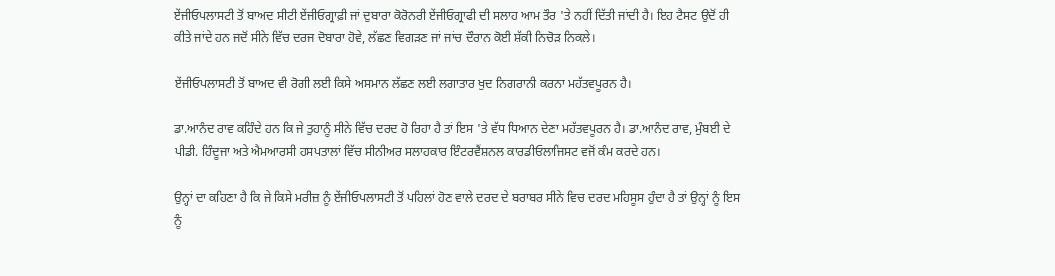ਏਂਜੀਓਪਲਾਸਟੀ ਤੋਂ ਬਾਅਦ ਸੀਟੀ ਏਂਜੀਓਗ੍ਰਾਫ਼ੀ ਜਾਂ ਦੁਬਾਰਾ ਕੋਰੋਨਰੀ ਏਂਜੀਓਗ੍ਰਾਫੀ ਦੀ ਸਲਾਹ ਆਮ ਤੌਰ 'ਤੇ ਨਹੀਂ ਦਿੱਤੀ ਜਾਂਦੀ ਹੈ। ਇਹ ਟੈਸਟ ਉਦੋਂ ਹੀ ਕੀਤੇ ਜਾਂਦੇ ਹਨ ਜਦੋਂ ਸੀਨੇ ਵਿੱਚ ਦਰਜ ਦੋਬਾਰਾ ਹੋਵੇ, ਲੱਛਣ ਵਿਗੜਣ ਜਾਂ ਜਾਂਚ ਦੌਰਾਨ ਕੋਈ ਸ਼ੱਕੀ ਨਿਚੋੜ ਨਿਕਲੇ।

ਏਂਜੀਓਪਲਾਸਟੀ ਤੋਂ ਬਾਅਦ ਵੀ ਰੋਗੀ ਲਈ ਕਿਸੇ ਅਸਮਾਨ ਲੱਛਣ ਲਈ ਲਗਾਤਾਰ ਖੁਦ ਨਿਗਰਾਨੀ ਕਰਨਾ ਮਹੱਤਵਪੂਰਨ ਹੈ।

ਡਾ.ਆਨੰਦ ਰਾਵ ਕਹਿੰਦੇ ਹਨ ਕਿ ਜੇ ਤੁਹਾਨੂੰ ਸੀਨੇ ਵਿੱਚ ਦਰਦ ਹੋ ਰਿਹਾ ਹੈ ਤਾਂ ਇਸ 'ਤੇ ਵੱਧ ਧਿਆਨ ਦੇਣਾ ਮਹੱਤਵਪੂਰਨ ਹੈ। ਡਾ.ਆਨੰਦ ਰਾਵ, ਮੁੰਬਈ ਦੇ ਪੀਡੀ. ਹਿੰਦੂਜਾ ਅਤੇ ਐਮਆਰਸੀ ਹਸਪਤਾਲਾਂ ਵਿੱਚ ਸੀਨੀਅਰ ਸਲਾਹਕਾਰ ਇੰਟਰਵੈਂਸ਼ਨਲ ਕਾਰਡੀਓਲਾਜਿਸਟ ਵਜੋਂ ਕੰਮ ਕਰਦੇ ਹਨ।

ਉਨ੍ਹਾਂ ਦਾ ਕਹਿਣਾ ਹੈ ਕਿ ਜੇ ਕਿਸੇ ਮਰੀਜ਼ ਨੂੰ ਏਂਜੀਓਪਲਾਸਟੀ ਤੋਂ ਪਹਿਲਾਂ ਹੋਣ ਵਾਲੇ ਦਰਦ ਦੇ ਬਰਾਬਰ ਸੀਨੇ ਵਿਚ ਦਰਦ ਮਹਿਸੂਸ ਹੁੰਦਾ ਹੈ ਤਾਂ ਉਨ੍ਹਾਂ ਨੂੰ ਇਸ ਨੂੰ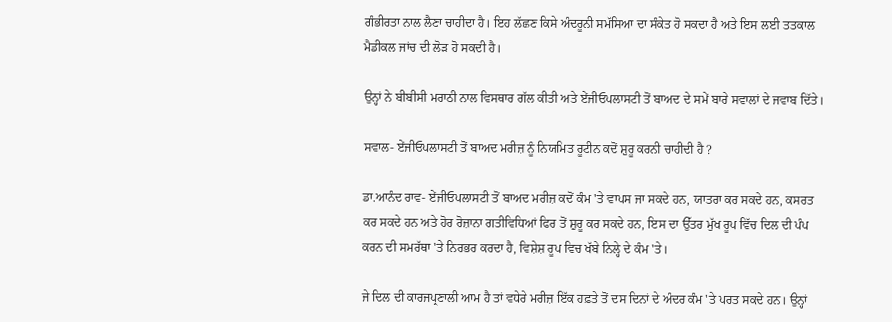ਗੰਭੀਰਤਾ ਨਾਲ ਲੈਣਾ ਚਾਹੀਦਾ ਹੈ। ਇਹ ਲੱਛਣ ਕਿਸੇ ਅੰਦਰੂਨੀ ਸਮੱਸਿਆ ਦਾ ਸੰਕੇਤ ਹੋ ਸਕਦਾ ਹੈ ਅਤੇ ਇਸ ਲਈ ਤਤਕਾਲ ਮੈਡੀਕਲ ਜਾਂਚ ਦੀ ਲੋੜ ਹੋ ਸਕਦੀ ਹੈ।

ਉਨ੍ਹਾਂ ਨੇ ਬੀਬੀਸੀ ਮਰਾਠੀ ਨਾਲ ਵਿਸਥਾਰ ਗੱਲ ਕੀਤੀ ਅਤੇ ਏਂਜੀਓਪਲਾਸਟੀ ਤੋਂ ਬਾਅਦ ਦੇ ਸਮੇਂ ਬਾਰੇ ਸਵਾਲਾਂ ਦੇ ਜਵਾਬ ਦਿੱਤੇ।

ਸਵਾਲ- ਏਂਜੀਓਪਲਾਸਟੀ ਤੋਂ ਬਾਅਦ ਮਰੀਜ਼ ਨੂੰ ਨਿਯਮਿਤ ਰੂਟੀਨ ਕਦੋਂ ਸ਼ੁਰੂ ਕਰਨੀ ਚਾਹੀਦੀ ਹੈ ?

ਡਾ.ਆਨੰਦ ਰਾਵ- ਏਂਜੀਓਪਲਾਸਟੀ ਤੋਂ ਬਾਅਦ ਮਰੀਜ਼ ਕਦੋਂ ਕੰਮ 'ਤੇ ਵਾਪਸ ਜਾ ਸਕਦੇ ਹਨ, ਯਾਤਰਾ ਕਰ ਸਕਦੇ ਹਨ, ਕਸਰਤ ਕਰ ਸਕਦੇ ਹਨ ਅਤੇ ਹੋਰ ਰੋਜ਼ਾਨਾ ਗਤੀਵਿਧਿਆਂ ਫਿਰ ਤੋਂ ਸ਼ੁਰੂ ਕਰ ਸਕਦੇ ਹਨ, ਇਸ ਦਾ ਉੱਤਰ ਮੁੱਖ ਰੂਪ ਵਿੱਚ ਦਿਲ ਦੀ ਪੰਪ ਕਰਨ ਦੀ ਸਮਰੱਥਾ 'ਤੇ ਨਿਰਭਰ ਕਰਦਾ ਹੈ, ਵਿਸ਼ੇਸ਼ ਰੂਪ ਵਿਚ ਖੱਬੇ ਨਿਲ੍ਹੇ ਦੇ ਕੰਮ 'ਤੇ।

ਜੇ ਦਿਲ ਦੀ ਕਾਰਜਪ੍ਰਣਾਲੀ ਆਮ ਹੈ ਤਾਂ ਵਧੇਰੇ ਮਰੀਜ਼ ਇੱਕ ਹਫ਼ਤੇ ਤੋਂ ਦਸ ਦਿਨਾਂ ਦੇ ਅੰਦਰ ਕੰਮ 'ਤੇ ਪਰਤ ਸਕਦੇ ਹਨ। ਉਨ੍ਹਾਂ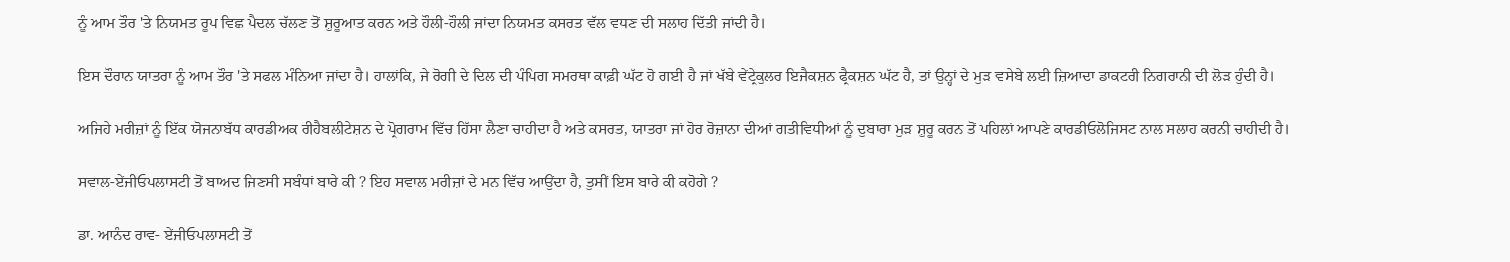ਨੂੰ ਆਮ ਤੌਰ 'ਤੇ ਨਿਯਮਤ ਰੂਪ ਵਿਛ ਪੈਦਲ ਚੱਲਣ ਤੋਂ ਸ਼ੁਰੂਆਤ ਕਰਨ ਅਤੇ ਹੌਲੀ-ਹੌਲੀ ਜਾਂਦਾ ਨਿਯਮਤ ਕਸਰਤ ਵੱਲ ਵਧਣ ਦੀ ਸਲਾਹ ਦਿੱਤੀ ਜਾਂਦੀ ਹੈ।

ਇਸ ਦੌਰਾਨ ਯਾਤਰਾ ਨੂੰ ਆਮ ਤੌਰ 'ਤੇ ਸਫਲ ਮੰਨਿਆ ਜਾਂਦਾ ਹੈ। ਹਾਲਾਂਕਿ, ਜੇ ਰੋਗੀ ਦੇ ਦਿਲ ਦੀ ਪੰਪਿਗ ਸਮਰਥਾ ਕਾਫ਼ੀ ਘੱਟ ਹੋ ਗਈ ਹੈ ਜਾਂ ਖੱਬੇ ਵੇਂਟ੍ਰੇਕੁਲਰ ਇਜੈਕਸ਼ਨ ਫ੍ਰੈਕਸ਼ਨ ਘੱਟ ਹੈ, ਤਾਂ ਉਨ੍ਹਾਂ ਦੇ ਮੁੜ ਵਸੇਬੇ ਲਈ ਜ਼ਿਆਦਾ ਡਾਕਟਰੀ ਨਿਗਰਾਨੀ ਦੀ ਲੋੜ ਹੁੰਦੀ ਹੈ।

ਅਜਿਹੇ ਮਰੀਜ਼ਾਂ ਨੂੰ ਇੱਕ ਯੋਜਨਾਬੱਧ ਕਾਰਡੀਅਕ ਰੀਹੈਬਲੀਟੇਸ਼ਨ ਦੇ ਪ੍ਰੋਗਰਾਮ ਵਿੱਚ ਹਿੱਸਾ ਲੈਣਾ ਚਾਹੀਦਾ ਹੈ ਅਤੇ ਕਸਰਤ, ਯਾਤਰਾ ਜਾਂ ਹੋਰ ਰੋਜ਼ਾਨਾ ਦੀਆਂ ਗਤੀਵਿਧੀਆਂ ਨੂੰ ਦੁਬਾਰਾ ਮੁੜ ਸ਼ੁਰੂ ਕਰਨ ਤੋਂ ਪਹਿਲਾਂ ਆਪਣੇ ਕਾਰਡੀਓਲੋਜਿਸਟ ਨਾਲ ਸਲਾਹ ਕਰਨੀ ਚਾਹੀਦੀ ਹੈ।

ਸਵਾਲ-ਏਂਜੀਓਪਲਾਸਟੀ ਤੋਂ ਬਾਅਦ ਜਿਣਸੀ ਸਬੰਧਾਂ ਬਾਰੇ ਕੀ ? ਇਹ ਸਵਾਲ ਮਰੀਜ਼ਾਂ ਦੇ ਮਨ ਵਿੱਚ ਆਉਂਦਾ ਹੈ, ਤੁਸੀਂ ਇਸ ਬਾਰੇ ਕੀ ਕਹੋਗੇ ?

ਡਾ. ਆਨੰਦ ਰਾਵ- ਏਂਜੀਓਪਲਾਸਟੀ ਤੋਂ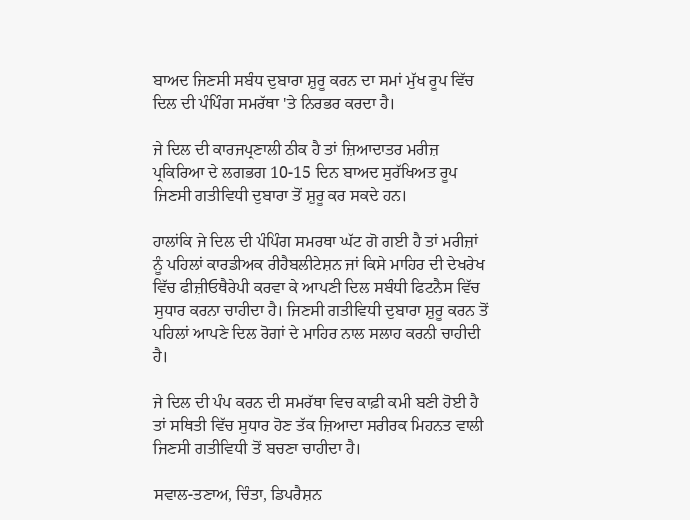ਬਾਅਦ ਜਿਣਸੀ ਸਬੰਧ ਦੁਬਾਰਾ ਸ਼ੁਰੂ ਕਰਨ ਦਾ ਸਮਾਂ ਮੁੱਖ ਰੂਪ ਵਿੱਚ ਦਿਲ ਦੀ ਪੰਪਿੰਗ ਸਮਰੱਥਾ 'ਤੇ ਨਿਰਭਰ ਕਰਦਾ ਹੈ।

ਜੇ ਦਿਲ ਦੀ ਕਾਰਜਪ੍ਰਣਾਲੀ ਠੀਕ ਹੈ ਤਾਂ ਜ਼ਿਆਦਾਤਰ ਮਰੀਜ਼ ਪ੍ਰਕਿਰਿਆ ਦੇ ਲਗਭਗ 10-15 ਦਿਨ ਬਾਅਦ ਸੁਰੱਖਿਅਤ ਰੂਪ ਜਿਣਸੀ ਗਤੀਵਿਧੀ ਦੁਬਾਰਾ ਤੋਂ ਸ਼ੁਰੂ ਕਰ ਸਕਦੇ ਹਨ।

ਹਾਲਾਂਕਿ ਜੇ ਦਿਲ ਦੀ ਪੰਪਿੰਗ ਸਮਰਥਾ ਘੱਟ ਗੋ ਗਈ ਹੈ ਤਾਂ ਮਰੀਜ਼ਾਂ ਨੂੰ ਪਹਿਲਾਂ ਕਾਰਡੀਅਕ ਰੀਹੈਬਲੀਟੇਸ਼ਨ ਜਾਂ ਕਿਸੇ ਮਾਹਿਰ ਦੀ ਦੇਖਰੇਖ ਵਿੱਚ ਫੀਜ਼ੀਓਥੈਰੇਪੀ ਕਰਵਾ ਕੇ ਆਪਣੀ ਦਿਲ ਸਬੰਧੀ ਫਿਟਨੈਸ ਵਿੱਚ ਸੁਧਾਰ ਕਰਨਾ ਚਾਹੀਦਾ ਹੈ। ਜਿਣਸੀ ਗਤੀਵਿਧੀ ਦੁਬਾਰਾ ਸ਼ੁਰੂ ਕਰਨ ਤੋਂ ਪਹਿਲਾਂ ਆਪਣੇ ਦਿਲ ਰੋਗਾਂ ਦੇ ਮਾਹਿਰ ਨਾਲ ਸਲਾਹ ਕਰਨੀ ਚਾਹੀਦੀ ਹੈ।

ਜੇ ਦਿਲ ਦੀ ਪੰਪ ਕਰਨ ਦੀ ਸਮਰੱਥਾ ਵਿਚ ਕਾਫ਼ੀ ਕਮੀ ਬਣੀ ਹੋਈ ਹੈ ਤਾਂ ਸਥਿਤੀ ਵਿੱਚ ਸੁਧਾਰ ਹੋਣ ਤੱਕ ਜ਼ਿਆਦਾ ਸਰੀਰਕ ਮਿਹਨਤ ਵਾਲੀ ਜਿਣਸੀ ਗਤੀਵਿਧੀ ਤੋਂ ਬਚਣਾ ਚਾਹੀਦਾ ਹੈ।

ਸਵਾਲ-ਤਣਾਅ, ਚਿੰਤਾ, ਡਿਪਰੈਸ਼ਨ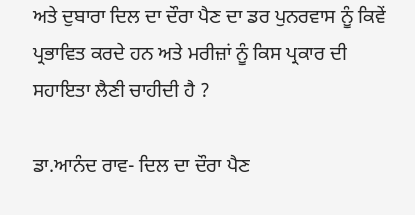ਅਤੇ ਦੁਬਾਰਾ ਦਿਲ ਦਾ ਦੌਰਾ ਪੈਣ ਦਾ ਡਰ ਪੁਨਰਵਾਸ ਨੂੰ ਕਿਵੇਂ ਪ੍ਰਭਾਵਿਤ ਕਰਦੇ ਹਨ ਅਤੇ ਮਰੀਜ਼ਾਂ ਨੂੰ ਕਿਸ ਪ੍ਰਕਾਰ ਦੀ ਸਹਾਇਤਾ ਲੈਣੀ ਚਾਹੀਦੀ ਹੈ ?

ਡਾ.ਆਨੰਦ ਰਾਵ- ਦਿਲ ਦਾ ਦੌਰਾ ਪੈਣ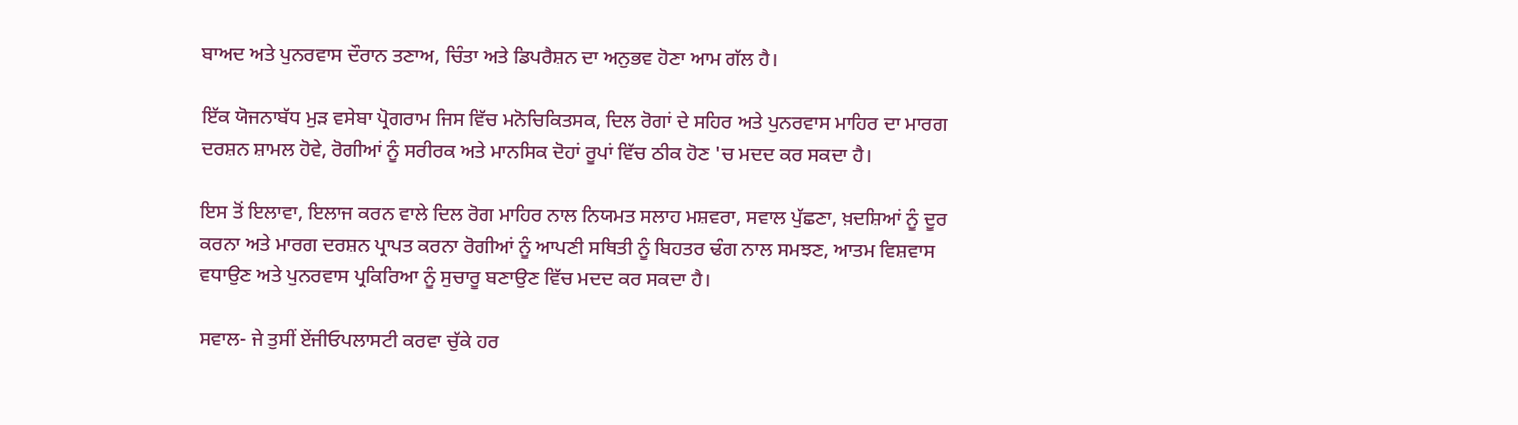ਬਾਅਦ ਅਤੇ ਪੁਨਰਵਾਸ ਦੌਰਾਨ ਤਣਾਅ, ਚਿੰਤਾ ਅਤੇ ਡਿਪਰੈਸ਼ਨ ਦਾ ਅਨੁਭਵ ਹੋਣਾ ਆਮ ਗੱਲ ਹੈ।

ਇੱਕ ਯੋਜਨਾਬੱਧ ਮੁੜ ਵਸੇਬਾ ਪ੍ਰੋਗਰਾਮ ਜਿਸ ਵਿੱਚ ਮਨੋਚਿਕਿਤਸਕ, ਦਿਲ ਰੋਗਾਂ ਦੇ ਸਹਿਰ ਅਤੇ ਪੁਨਰਵਾਸ ਮਾਹਿਰ ਦਾ ਮਾਰਗ ਦਰਸ਼ਨ ਸ਼ਾਮਲ ਹੋਵੇ, ਰੋਗੀਆਂ ਨੂੰ ਸਰੀਰਕ ਅਤੇ ਮਾਨਸਿਕ ਦੋਹਾਂ ਰੂਪਾਂ ਵਿੱਚ ਠੀਕ ਹੋਣ 'ਚ ਮਦਦ ਕਰ ਸਕਦਾ ਹੈ।

ਇਸ ਤੋਂ ਇਲਾਵਾ, ਇਲਾਜ ਕਰਨ ਵਾਲੇ ਦਿਲ ਰੋਗ ਮਾਹਿਰ ਨਾਲ ਨਿਯਮਤ ਸਲਾਹ ਮਸ਼ਵਰਾ, ਸਵਾਲ ਪੁੱਛਣਾ, ਖ਼ਦਸ਼ਿਆਂ ਨੂੰ ਦੂਰ ਕਰਨਾ ਅਤੇ ਮਾਰਗ ਦਰਸ਼ਨ ਪ੍ਰਾਪਤ ਕਰਨਾ ਰੋਗੀਆਂ ਨੂੰ ਆਪਣੀ ਸਥਿਤੀ ਨੂੰ ਬਿਹਤਰ ਢੰਗ ਨਾਲ ਸਮਝਣ, ਆਤਮ ਵਿਸ਼ਵਾਸ ਵਧਾਉਣ ਅਤੇ ਪੁਨਰਵਾਸ ਪ੍ਰਕਿਰਿਆ ਨੂੰ ਸੁਚਾਰੂ ਬਣਾਉਣ ਵਿੱਚ ਮਦਦ ਕਰ ਸਕਦਾ ਹੈ।

ਸਵਾਲ- ਜੇ ਤੁਸੀਂ ਏਂਜੀਓਪਲਾਸਟੀ ਕਰਵਾ ਚੁੱਕੇ ਹਰ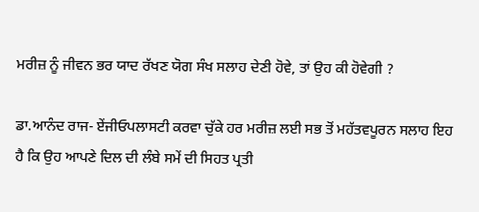ਮਰੀਜ਼ ਨੂੰ ਜੀਵਨ ਭਰ ਯਾਦ ਰੱਖਣ ਯੋਗ ਸੰਖ ਸਲਾਹ ਦੇਣੀ ਹੋਵੇ, ਤਾਂ ਉਹ ਕੀ ਹੋਵੇਗੀ ?

ਡਾ.ਆਨੰਦ ਰਾਜ- ਏਂਜੀਓਪਲਾਸਟੀ ਕਰਵਾ ਚੁੱਕੇ ਹਰ ਮਰੀਜ਼ ਲਈ ਸਭ ਤੋਂ ਮਹੱਤਵਪੂਰਨ ਸਲਾਹ ਇਹ ਹੈ ਕਿ ਉਹ ਆਪਣੇ ਦਿਲ ਦੀ ਲੰਬੇ ਸਮੇਂ ਦੀ ਸਿਹਤ ਪ੍ਰਤੀ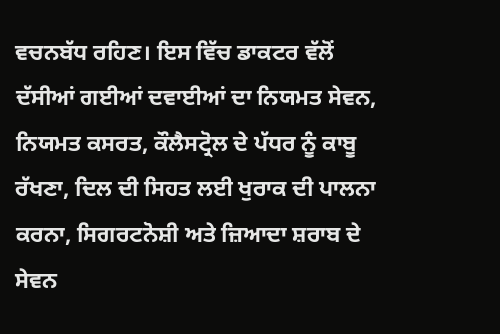ਵਚਨਬੱਧ ਰਹਿਣ। ਇਸ ਵਿੱਚ ਡਾਕਟਰ ਵੱਲੋਂ ਦੱਸੀਆਂ ਗਈਆਂ ਦਵਾਈਆਂ ਦਾ ਨਿਯਮਤ ਸੇਵਨ, ਨਿਯਮਤ ਕਸਰਤ, ਕੌਲੈਸਟ੍ਰੋਲ ਦੇ ਪੱਧਰ ਨੂੰ ਕਾਬੂ ਰੱਖਣਾ, ਦਿਲ ਦੀ ਸਿਹਤ ਲਈ ਖੁਰਾਕ ਦੀ ਪਾਲਨਾ ਕਰਨਾ, ਸਿਗਰਟਨੋਸ਼ੀ ਅਤੇ ਜ਼ਿਆਦਾ ਸ਼ਰਾਬ ਦੇ ਸੇਵਨ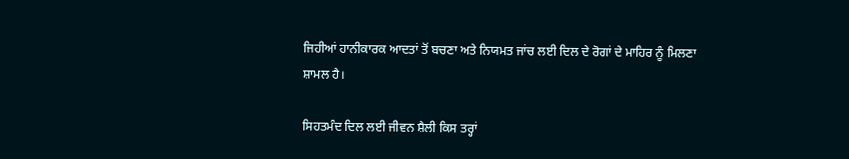ਜਿਹੀਆਂ ਹਾਨੀਕਾਰਕ ਆਦਤਾਂ ਤੋਂ ਬਚਣਾ ਅਤੇ ਨਿਯਮਤ ਜਾਂਚ ਲਈ ਦਿਲ ਦੇ ਰੋਗਾਂ ਦੇ ਮਾਹਿਰ ਨੂੰ ਮਿਲਣਾ ਸ਼ਾਮਲ ਹੈ।

ਸਿਹਤਮੰਦ ਦਿਲ ਲਈ ਜੀਵਨ ਸ਼ੈਲੀ ਕਿਸ ਤਰ੍ਹਾਂ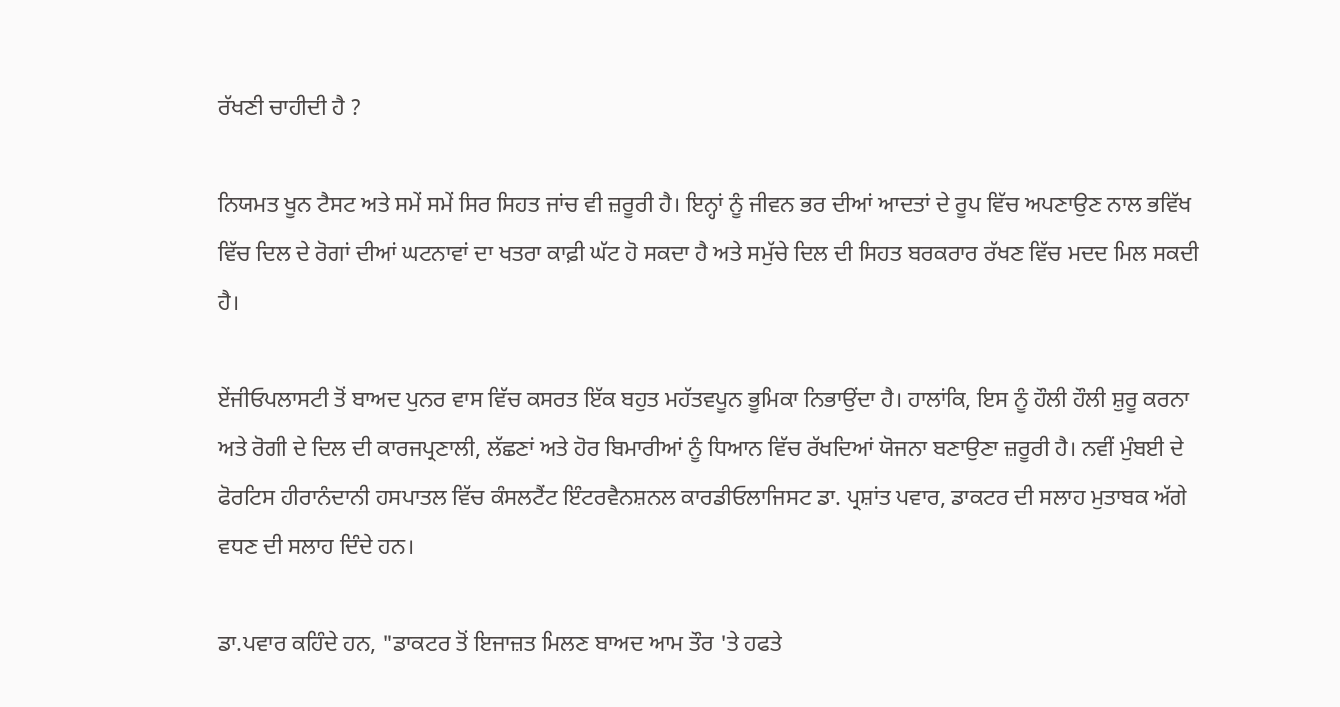ਰੱਖਣੀ ਚਾਹੀਦੀ ਹੈ ?

ਨਿਯਮਤ ਖੂਨ ਟੈਸਟ ਅਤੇ ਸਮੇਂ ਸਮੇਂ ਸਿਰ ਸਿਹਤ ਜਾਂਚ ਵੀ ਜ਼ਰੂਰੀ ਹੈ। ਇਨ੍ਹਾਂ ਨੂੰ ਜੀਵਨ ਭਰ ਦੀਆਂ ਆਦਤਾਂ ਦੇ ਰੂਪ ਵਿੱਚ ਅਪਣਾਉਣ ਨਾਲ ਭਵਿੱਖ ਵਿੱਚ ਦਿਲ ਦੇ ਰੋਗਾਂ ਦੀਆਂ ਘਟਨਾਵਾਂ ਦਾ ਖਤਰਾ ਕਾਫ਼ੀ ਘੱਟ ਹੋ ਸਕਦਾ ਹੈ ਅਤੇ ਸਮੁੱਚੇ ਦਿਲ ਦੀ ਸਿਹਤ ਬਰਕਰਾਰ ਰੱਖਣ ਵਿੱਚ ਮਦਦ ਮਿਲ ਸਕਦੀ ਹੈ।

ਏਂਜੀਓਪਲਾਸਟੀ ਤੋਂ ਬਾਅਦ ਪੁਨਰ ਵਾਸ ਵਿੱਚ ਕਸਰਤ ਇੱਕ ਬਹੁਤ ਮਹੱਤਵਪੂਨ ਭੂਮਿਕਾ ਨਿਭਾਉਂਦਾ ਹੈ। ਹਾਲਾਂਕਿ, ਇਸ ਨੂੰ ਹੌਲੀ ਹੌਲੀ ਸ਼ੁਰੂ ਕਰਨਾ ਅਤੇ ਰੋਗੀ ਦੇ ਦਿਲ ਦੀ ਕਾਰਜਪ੍ਰਣਾਲੀ, ਲੱਛਣਾਂ ਅਤੇ ਹੋਰ ਬਿਮਾਰੀਆਂ ਨੂੰ ਧਿਆਨ ਵਿੱਚ ਰੱਖਦਿਆਂ ਯੋਜਨਾ ਬਣਾਉਣਾ ਜ਼ਰੂਰੀ ਹੈ। ਨਵੀਂ ਮੁੰਬਈ ਦੇ ਫੋਰਟਿਸ ਹੀਰਾਨੰਦਾਨੀ ਹਸਪਾਤਲ ਵਿੱਚ ਕੰਸਲਟੈਂਟ ਇੰਟਰਵੈਨਸ਼ਨਲ ਕਾਰਡੀਓਲਾਜਿਸਟ ਡਾ. ਪ੍ਰਸ਼ਾਂਤ ਪਵਾਰ, ਡਾਕਟਰ ਦੀ ਸਲਾਹ ਮੁਤਾਬਕ ਅੱਗੇ ਵਧਣ ਦੀ ਸਲਾਹ ਦਿੰਦੇ ਹਨ।

ਡਾ.ਪਵਾਰ ਕਹਿੰਦੇ ਹਨ, "ਡਾਕਟਰ ਤੋਂ ਇਜਾਜ਼ਤ ਮਿਲਣ ਬਾਅਦ ਆਮ ਤੌਰ 'ਤੇ ਹਫਤੇ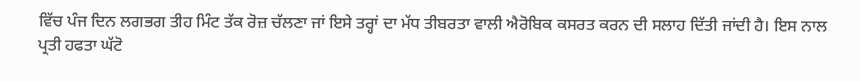ਵਿੱਚ ਪੰਜ ਦਿਨ ਲਗਭਗ ਤੀਹ ਮਿੰਟ ਤੱਕ ਰੋਜ਼ ਚੱਲਣਾ ਜਾਂ ਇਸੇ ਤਰ੍ਹਾਂ ਦਾ ਮੱਧ ਤੀਬਰਤਾ ਵਾਲੀ ਐਰੋਬਿਕ ਕਸਰਤ ਕਰਨ ਦੀ ਸਲਾਹ ਦਿੱਤੀ ਜਾਂਦੀ ਹੈ। ਇਸ ਨਾਲ ਪ੍ਰਤੀ ਹਫਤਾ ਘੱਟੋ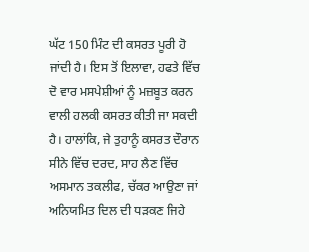ਘੱਟ 150 ਮਿੰਟ ਦੀ ਕਸਰਤ ਪੂਰੀ ਹੋ ਜਾਂਦੀ ਹੈ। ਇਸ ਤੋਂ ਇਲਾਵਾ, ਹਫਤੇ ਵਿੱਚ ਦੋ ਵਾਰ ਮਸਪੇਸ਼ੀਆਂ ਨੂੰ ਮਜ਼ਬੂਤ ਕਰਨ ਵਾਲੀ ਹਲਕੀ ਕਸਰਤ ਕੀਤੀ ਜਾ ਸਕਦੀ ਹੈ। ਹਾਲਾਂਕਿ, ਜੇ ਤੁਹਾਨੂੰ ਕਸਰਤ ਦੌਰਾਨ ਸੀਨੇ ਵਿੱਚ ਦਰਦ, ਸਾਹ ਲੈਣ ਵਿੱਚ ਅਸਮਾਨ ਤਕਲੀਫ, ਚੱਕਰ ਆਉਣਾ ਜਾਂ ਅਨਿਯਮਿਤ ਦਿਲ ਦੀ ਧੜਕਣ ਜਿਹੇ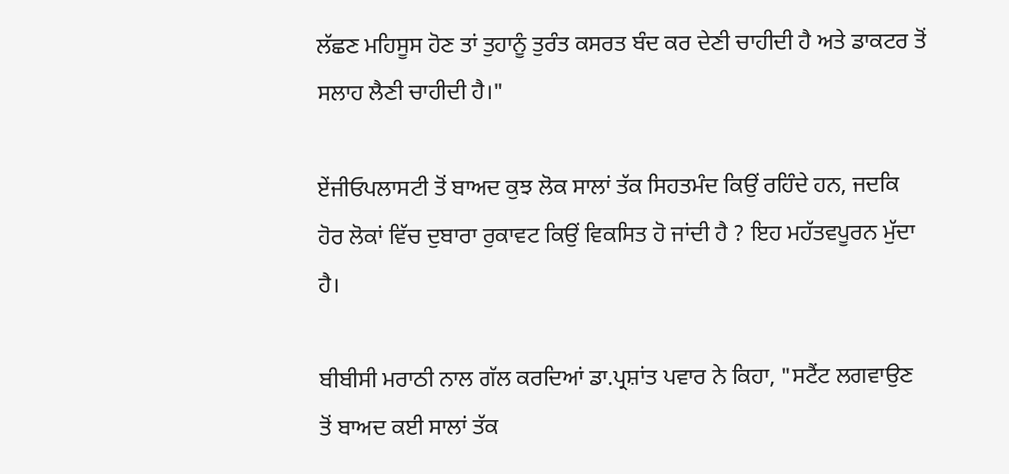ਲੱਛਣ ਮਹਿਸੂਸ ਹੋਣ ਤਾਂ ਤੁਹਾਨੂੰ ਤੁਰੰਤ ਕਸਰਤ ਬੰਦ ਕਰ ਦੇਣੀ ਚਾਹੀਦੀ ਹੈ ਅਤੇ ਡਾਕਟਰ ਤੋਂ ਸਲਾਹ ਲੈਣੀ ਚਾਹੀਦੀ ਹੈ।"

ਏਂਜੀਓਪਲਾਸਟੀ ਤੋਂ ਬਾਅਦ ਕੁਝ ਲੋਕ ਸਾਲਾਂ ਤੱਕ ਸਿਹਤਮੰਦ ਕਿਉਂ ਰਹਿੰਦੇ ਹਨ, ਜਦਕਿ ਹੋਰ ਲੋਕਾਂ ਵਿੱਚ ਦੁਬਾਰਾ ਰੁਕਾਵਟ ਕਿਉਂ ਵਿਕਸਿਤ ਹੋ ਜਾਂਦੀ ਹੈ ? ਇਹ ਮਹੱਤਵਪੂਰਨ ਮੁੱਦਾ ਹੈ।

ਬੀਬੀਸੀ ਮਰਾਠੀ ਨਾਲ ਗੱਲ ਕਰਦਿਆਂ ਡਾ.ਪ੍ਰਸ਼ਾਂਤ ਪਵਾਰ ਨੇ ਕਿਹਾ, "ਸਟੈਂਟ ਲਗਵਾਉਣ ਤੋਂ ਬਾਅਦ ਕਈ ਸਾਲਾਂ ਤੱਕ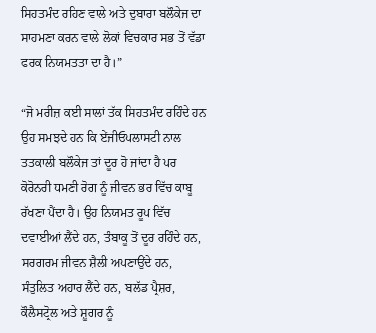ਸਿਹਤਮੰਦ ਰਹਿਣ ਵਾਲੇ ਅਤੇ ਦੁਬਾਰਾ ਬਲੌਕੇਜ ਦਾ ਸਾਹਮਣਾ ਕਰਨ ਵਾਲੇ ਲੋਕਾਂ ਵਿਚਕਾਰ ਸਭ ਤੋਂ ਵੱਡਾ ਫਰਕ ਨਿਯਮਤਤਾ ਦਾ ਹੈ।”

“ਜੋ ਮਰੀਜ਼ ਕਈ ਸਾਲਾਂ ਤੱਕ ਸਿਹਤਮੰਦ ਰਹਿੰਦੇ ਹਨ ਉਹ ਸਮਝਦੇ ਹਨ ਕਿ ਏਂਜੀਓਪਲਾਸਟੀ ਨਾਲ ਤਤਕਾਲੀ ਬਲੌਕੇਜ ਤਾਂ ਦੂਰ ਹੋ ਜਾਂਦਾ ਹੈ ਪਰ ਕੋਰੋਨਰੀ ਧਮਣੀ ਰੋਗ ਨੂੰ ਜੀਵਨ ਭਰ ਵਿੱਚ ਕਾਬੂ ਰੱਖਣਾ ਪੈਂਦਾ ਹੈ। ਉਹ ਨਿਯਮਤ ਰੂਪ ਵਿੱਚ ਦਵਾਈਆਂ ਲੈਂਦੇ ਹਨ, ਤੰਬਾਕੂ ਤੋਂ ਦੂਰ ਰਹਿੰਦੇ ਹਨ, ਸਰਗਰਮ ਜੀਵਨ ਸ਼ੈਲੀ ਅਪਣਾਉਂਦੇ ਹਨ, ਸੰਤੁਲਿਤ ਅਹਾਰ ਲੈਂਦੇ ਹਨ, ਬਲੱਡ ਪ੍ਰੈਸ਼ਰ, ਕੌਲੈਸਟ੍ਰੋਲ ਅਤੇ ਸ਼ੂਗਰ ਨੂੰ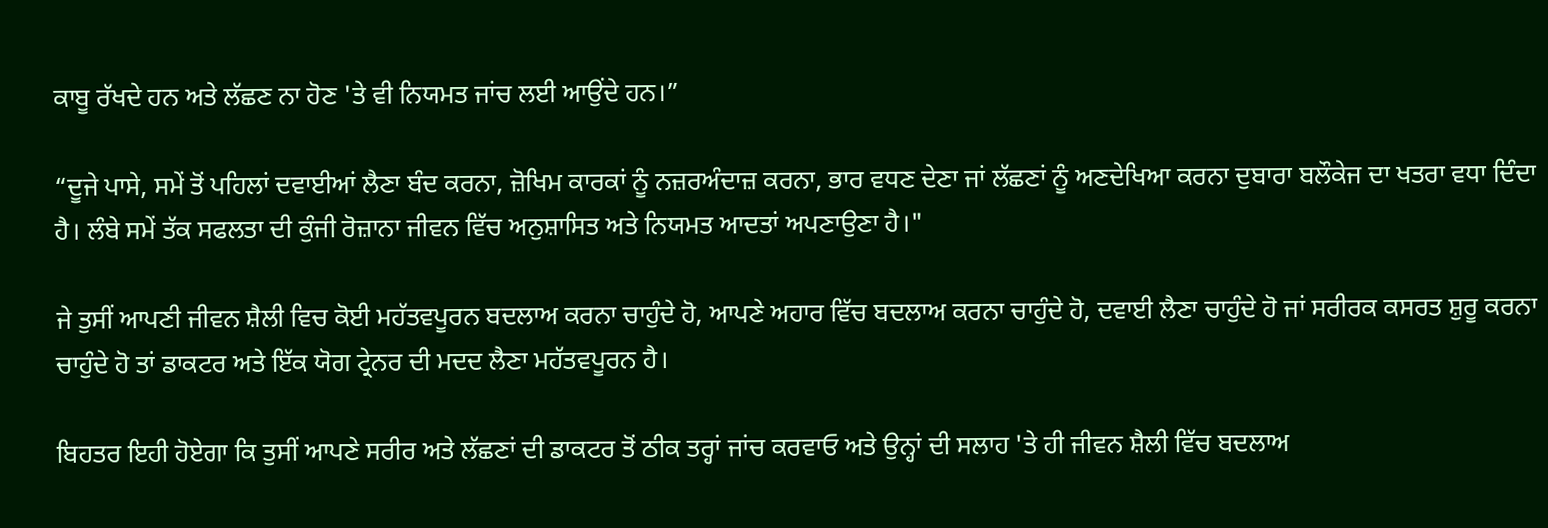ਕਾਬੂ ਰੱਖਦੇ ਹਨ ਅਤੇ ਲੱਛਣ ਨਾ ਹੋਣ 'ਤੇ ਵੀ ਨਿਯਮਤ ਜਾਂਚ ਲਈ ਆਉਂਦੇ ਹਨ।”

“ਦੂਜੇ ਪਾਸੇ, ਸਮੇਂ ਤੋਂ ਪਹਿਲਾਂ ਦਵਾਈਆਂ ਲੈਣਾ ਬੰਦ ਕਰਨਾ, ਜ਼ੋਖਿਮ ਕਾਰਕਾਂ ਨੂੰ ਨਜ਼ਰਅੰਦਾਜ਼ ਕਰਨਾ, ਭਾਰ ਵਧਣ ਦੇਣਾ ਜਾਂ ਲੱਛਣਾਂ ਨੂੰ ਅਣਦੇਖਿਆ ਕਰਨਾ ਦੁਬਾਰਾ ਬਲੌਕੇਜ ਦਾ ਖਤਰਾ ਵਧਾ ਦਿੰਦਾ ਹੈ। ਲੰਬੇ ਸਮੇਂ ਤੱਕ ਸਫਲਤਾ ਦੀ ਕੁੰਜੀ ਰੋਜ਼ਾਨਾ ਜੀਵਨ ਵਿੱਚ ਅਨੁਸ਼ਾਸਿਤ ਅਤੇ ਨਿਯਮਤ ਆਦਤਾਂ ਅਪਣਾਉਣਾ ਹੈ।"

ਜੇ ਤੁਸੀਂ ਆਪਣੀ ਜੀਵਨ ਸ਼ੈਲੀ ਵਿਚ ਕੋਈ ਮਹੱਤਵਪੂਰਨ ਬਦਲਾਅ ਕਰਨਾ ਚਾਹੁੰਦੇ ਹੋ, ਆਪਣੇ ਅਹਾਰ ਵਿੱਚ ਬਦਲਾਅ ਕਰਨਾ ਚਾਹੁੰਦੇ ਹੋ, ਦਵਾਈ ਲੈਣਾ ਚਾਹੁੰਦੇ ਹੋ ਜਾਂ ਸਰੀਰਕ ਕਸਰਤ ਸ਼ੁਰੂ ਕਰਨਾ ਚਾਹੁੰਦੇ ਹੋ ਤਾਂ ਡਾਕਟਰ ਅਤੇ ਇੱਕ ਯੋਗ ਟ੍ਰੇਨਰ ਦੀ ਮਦਦ ਲੈਣਾ ਮਹੱਤਵਪੂਰਨ ਹੈ।

ਬਿਹਤਰ ਇਹੀ ਹੋਏਗਾ ਕਿ ਤੁਸੀਂ ਆਪਣੇ ਸਰੀਰ ਅਤੇ ਲੱਛਣਾਂ ਦੀ ਡਾਕਟਰ ਤੋਂ ਠੀਕ ਤਰ੍ਹਾਂ ਜਾਂਚ ਕਰਵਾਓ ਅਤੇ ਉਨ੍ਹਾਂ ਦੀ ਸਲਾਹ 'ਤੇ ਹੀ ਜੀਵਨ ਸ਼ੈਲੀ ਵਿੱਚ ਬਦਲਾਅ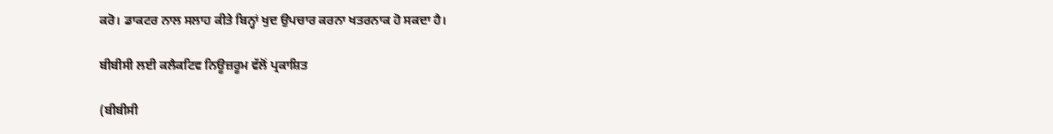ਕਰੋ। ਡਾਕਟਰ ਨਾਲ ਸਲਾਹ ਕੀਤੇ ਬਿਨ੍ਹਾਂ ਖੁਦ ਉਪਚਾਰ ਕਰਨਾ ਖਤਰਨਾਕ ਹੋ ਸਕਦਾ ਹੈ।

ਬੀਬੀਸੀ ਲਈ ਕਲੈਕਟਿਵ ਨਿਊਜ਼ਰੂਮ ਵੱਲੋਂ ਪ੍ਰਕਾਸ਼ਿਤ

(ਬੀਬੀਸੀ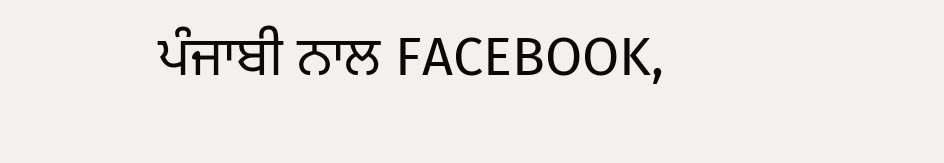ਪੰਜਾਬੀ ਨਾਲ FACEBOOK,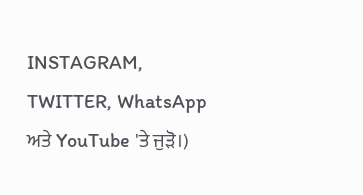INSTAGRAM, TWITTER, WhatsApp ਅਤੇ YouTube 'ਤੇ ਜੁੜੋ।)